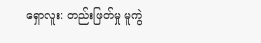ရှောလူး: တည်းဖြတ်မှု မူကွဲ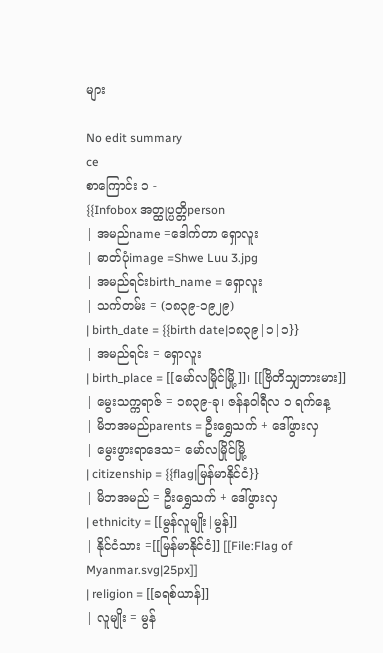များ

No edit summary
ce
စာကြောင်း ၁ -
{{Infobox အတ္ထုပ္ပတ္တိperson
| အမည်name =ဒေါက်တာ ရှောလူး
| ဓာတ်ပုံimage =Shwe Luu 3.jpg
| အမည်ရင်းbirth_name = ရှောလူး
| သက်တမ်း = (၁၈၃၉-၁၉၂၉)
| birth_date = {{birth date|၁၈၃၉|၁|၁}}
| အမည်ရင်း = ရှောလူး
| birth_place = [[မော်လမြိုင်မြို့]]၊ [[ဗြိတိသျှဘားမား]]
| မွေးသက္ကရာဇ် = ၁၈၃၉-ခု၊ ဇန်နဝါရီလ ၁ ရက်နေ့
| မိဘအမည်parents = ဦးရွှေသက် + ဒေါ်ဖွားလှ
| မွေးဖွားရာဒေသ= မော်လမြိုင်မြို့
| citizenship = {{flag|မြန်မာနိုင်ငံ}}
| မိဘအမည် = ဦးရွှေသက် + ဒေါ်ဖွားလှ
| ethnicity = [[မွန်လူမျိုး|မွန်]]
| နိုင်ငံသား =[[မြန်မာနိုင်ငံ]] [[File:Flag of Myanmar.svg|25px]]
| religion = [[ခရစ်ယာန်]]
| လူမျိုး = မွန်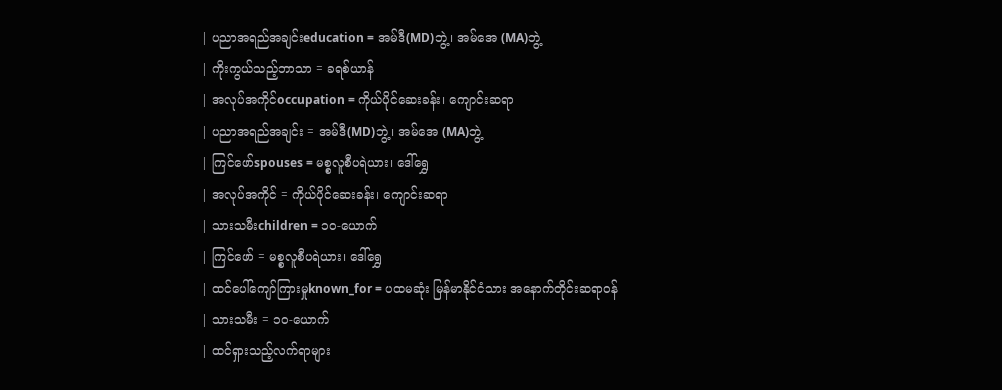| ပညာအရည်အချင်းeducation = အမ်ဒီ(MD)ဘွဲ့၊ အမ်အေ (MA)ဘွဲ့
| ကိုးကွယ်သည့်ဘာသာ = ခရစ်ယာန်
| အလုပ်အကိုင်occupation = ကိုယ်ပိုင်ဆေးခန်း၊ ကျောင်းဆရာ
| ပညာအရည်အချင်း = အမ်ဒီ(MD)ဘွဲ့၊ အမ်အေ (MA)ဘွဲ့
| ကြင်ဖော်spouses = မစ္စလူစီပရဲယား၊ ဒေါ်ရွှေ
| အလုပ်အကိုင် = ကိုယ်ပိုင်ဆေးခန်း၊ ကျောင်းဆရာ
| သားသမီးchildren = ၁၀-ယောက်
| ကြင်ဖော် = မစ္စလူစီပရဲယား၊ ဒေါ်ရွှေ
| ထင်ပေါ်ကျော်ကြားမှုknown_for = ပထမဆုံး မြန်မာနိုင်ငံသား အနောက်တိုင်းဆရာဝန်
| သားသမီး = ၁၀-ယောက်
| ထင်ရှားသည့်လက်ရာများ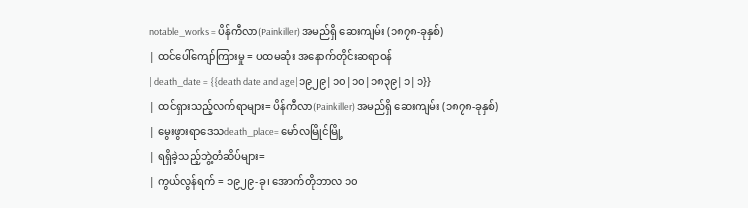notable_works = ပိန်ကီလာ(Painkiller) အမည်ရှိ ဆေးကျမ်း (၁၈၇၈-ခုနှစ်)
| ထင်ပေါ်ကျော်ကြားမှု = ပထမဆုံး အနောက်တိုင်းဆရာဝန်
| death_date = {{death date and age|၁၉၂၉|၁၀|၁၀|၁၈၃၉|၁|၁}}
| ထင်ရှားသည့်လက်ရာများ= ပိန်ကီလာ(Painkiller) အမည်ရှိ ဆေးကျမ်း (၁၈၇၈-ခုနှစ်)
| မွေးဖွားရာဒေသdeath_place= မော်လမြိုင်မြို့
| ရရှိခဲ့သည့်ဘွဲ့တံဆိပ်များ=
| ကွယ်လွန်ရက် = ၁၉၂၉-ခု၊ အောက်တိုဘာလ ၁၀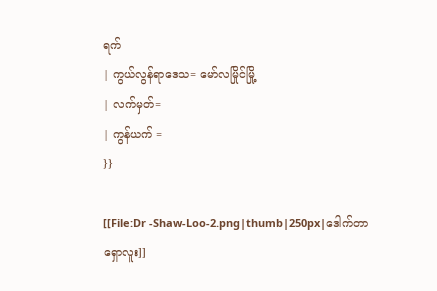ရက်
| ကွယ်လွန်ရာဒေသ= မော်လမြိုင်မြို့
| လက်မှတ်=
| ကွန်ယက် =
}}

[[File:Dr -Shaw-Loo-2.png|thumb|250px|ဒေါက်တာ ရှောလူး]]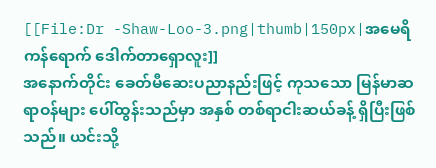[[File:Dr -Shaw-Loo-3.png|thumb|150px|အမေရိကန်ရောက် ဒေါက်တာရှောလူး]]
အနောက်တိုင်း ခေတ်မီဆေးပညာနည်းဖြင့် ကုသသော မြန်မာဆရာဝန်များ ပေါ်ထွန်းသည်မှာ အနှစ် တစ်ရာငါးဆယ်ခန့် ရှိပြီးဖြစ်သည်။ ယင်းသို့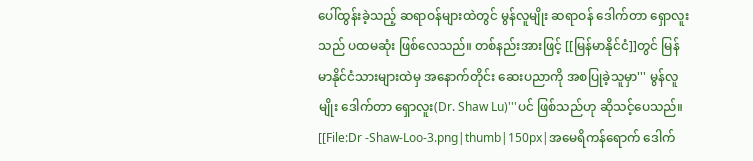ပေါ်ထွန်းခဲ့သည့် ဆရာဝန်များထဲတွင် မွန်လူမျိုး ဆရာဝန် ဒေါက်တာ ရှောလူးသည် ပထမဆုံး ဖြစ်လေသည်။ တစ်နည်းအားဖြင့် [[မြန်မာနိုင်ငံ]]တွင် မြန်မာနိုင်ငံသားများထဲမှ အနောက်တိုင်း ဆေးပညာကို အစပြုခဲ့သူမှာ''' မွန်လူမျိုး ဒေါက်တာ ရှောလူး(Dr. Shaw Lu)'''ပင် ဖြစ်သည်ဟု ဆိုသင့်ပေသည်။ [[File:Dr -Shaw-Loo-3.png|thumb|150px|အမေရိကန်ရောက် ဒေါက်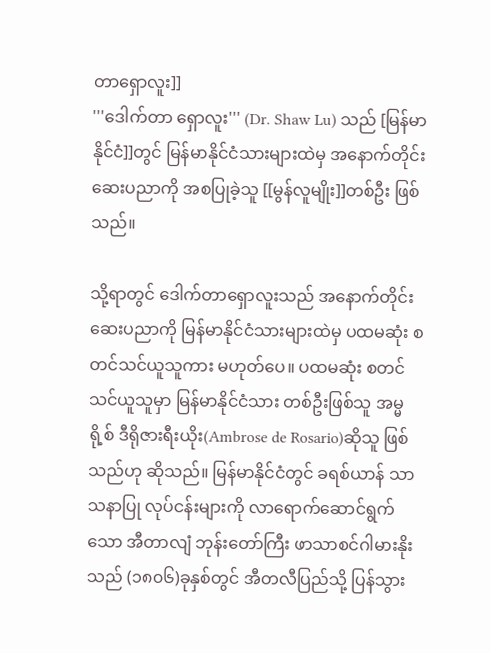တာရှောလူး]]
'''ဒေါက်တာ ရှောလူး''' (Dr. Shaw Lu) သည် [မြန်မာနိုင်ငံ]]တွင် မြန်မာနိုင်ငံသားများထဲမှ အနောက်တိုင်း ဆေးပညာကို အစပြုခဲ့သူ [[မွန်လူမျိုး]]တစ်ဦး ဖြစ်သည်။

သို့ရာတွင် ဒေါက်တာရှောလူးသည် အနောက်တိုင်း ဆေးပညာကို မြန်မာနိုင်ငံသားများထဲမှ ပထမဆုံး စတင်သင်ယူသူကား မဟုတ်ပေ။ ပထမဆုံး စတင်သင်ယူသူမှာ မြန်မာနိုင်ငံသား တစ်ဦးဖြစ်သူ အမ္မရို့စ် ဒီရိုဇားရီးယိုး(Ambrose de Rosario)ဆိုသူ ဖြစ်သည်ဟု ဆိုသည်။ မြန်မာနိုင်ငံတွင် ခရစ်ယာန် သာသနာပြု လုပ်ငန်းများကို လာရောက်ဆောင်ရွက်သော အီတာလျံ ဘုန်းတော်ကြီး ဖာသာစင်ဂါမားနိုးသည် (၁၈၀၆)ခုနှစ်တွင် အီတလီပြည်သို့ ပြန်သွား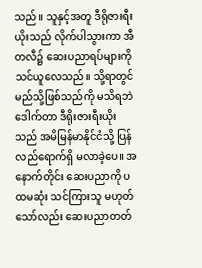သည်။ သူနှင့်အတူ ဒီရိုဇားရီးယိုးသည် လိုက်ပါသွားကာ အီတလီ၌ ဆေးပညာရပ်များကို သင်ယူလေသည်။ သို့ရာတွင် မည်သို့ဖြစ်သည်ကို မသိရဘဲ ဒေါက်တာ ဒီရိုးဇားရီးယိုးသည် အမိမြန်မာနိုင်ငံသို့ ပြန်လည်ရောက်ရှိ မလာခဲ့ပေ။ အနောက်တိုင်း ဆေးပညာကို ပထမဆုံး သင်ကြားသူ မဟုတ်သော်လည်း ဆေးပညာတတ်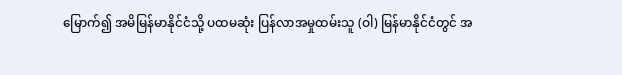မြောက်၍ အမိမြန်မာနိုင်ငံသို့ ပထမဆုံး ပြန်လာအမှုထမ်းသူ (ဝါ) မြန်မာနိုင်ငံတွင် အ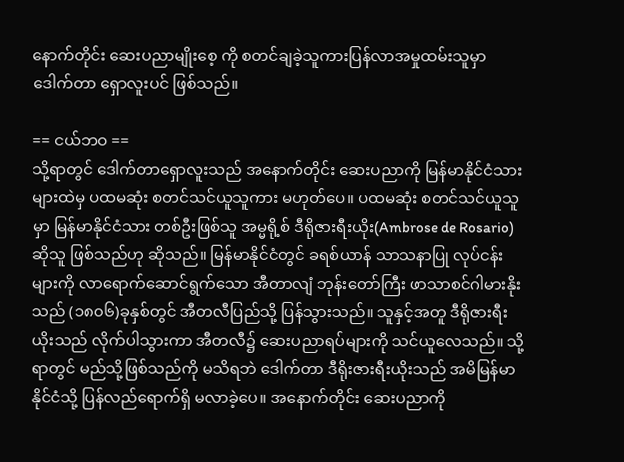နောက်တိုင်း ဆေးပညာမျိုးစေ့ ကို စတင်ချခဲ့သူကားပြန်လာအမှုထမ်းသူမှာ ဒေါက်တာ ရှောလူးပင် ဖြစ်သည်။

== ငယ်ဘဝ ==
သို့ရာတွင် ဒေါက်တာရှောလူးသည် အနောက်တိုင်း ဆေးပညာကို မြန်မာနိုင်ငံသားများထဲမှ ပထမဆုံး စတင်သင်ယူသူကား မဟုတ်ပေ။ ပထမဆုံး စတင်သင်ယူသူမှာ မြန်မာနိုင်ငံသား တစ်ဦးဖြစ်သူ အမ္မရို့စ် ဒီရိုဇားရီးယိုး(Ambrose de Rosario)ဆိုသူ ဖြစ်သည်ဟု ဆိုသည်။ မြန်မာနိုင်ငံတွင် ခရစ်ယာန် သာသနာပြု လုပ်ငန်းများကို လာရောက်ဆောင်ရွက်သော အီတာလျံ ဘုန်းတော်ကြီး ဖာသာစင်ဂါမားနိုးသည် (၁၈၀၆)ခုနှစ်တွင် အီတလီပြည်သို့ ပြန်သွားသည်။ သူနှင့်အတူ ဒီရိုဇားရီးယိုးသည် လိုက်ပါသွားကာ အီတလီ၌ ဆေးပညာရပ်များကို သင်ယူလေသည်။ သို့ရာတွင် မည်သို့ဖြစ်သည်ကို မသိရဘဲ ဒေါက်တာ ဒီရိုးဇားရီးယိုးသည် အမိမြန်မာနိုင်ငံသို့ ပြန်လည်ရောက်ရှိ မလာခဲ့ပေ။ အနောက်တိုင်း ဆေးပညာကို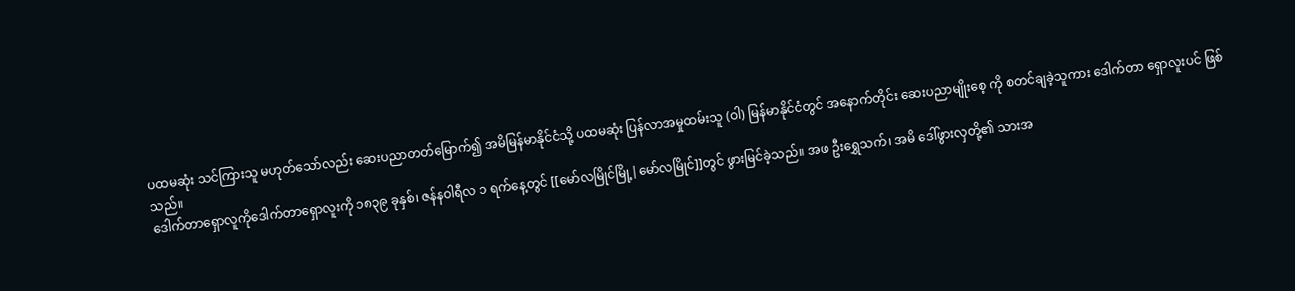ပထမဆုံး သင်ကြားသူ မဟုတ်သော်လည်း ဆေးပညာတတ်မြောက်၍ အမိမြန်မာနိုင်ငံသို့ ပထမဆုံး ပြန်လာအမှုထမ်းသူ (ဝါ) မြန်မာနိုင်ငံတွင် အနောက်တိုင်း ဆေးပညာမျိုးစေ့ ကို စတင်ချခဲ့သူကား ဒေါက်တာ ရှောလူးပင် ဖြစ်သည်။
ဒေါက်တာရှောလူကိုဒေါက်တာရှောလူးကို ၁၈၃၉ ခုနှစ်၊ ဇန်နဝါရီလ ၁ ရက်နေ့တွင် [[မော်လမြိုင်မြို့|မော်လမြိုင်]]တွင် ဖွားမြင်ခဲ့သည်။ အဖ ဦးရွှေသက်၊ အမိ ဒေါ်ဖွားလှတို့၏ သားအ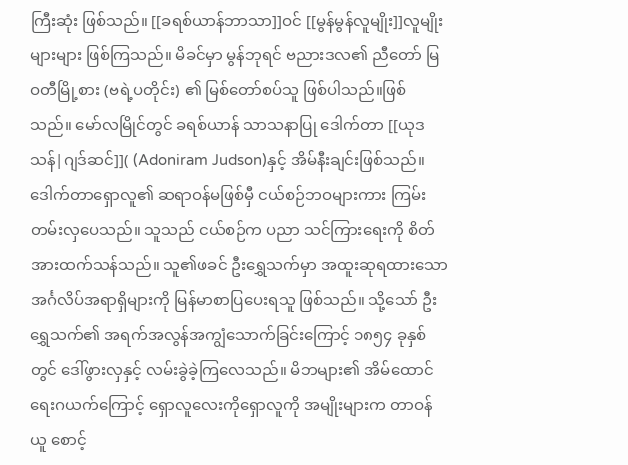ကြီးဆုံး ဖြစ်သည်။ [[ခရစ်ယာန်ဘာသာ]]ဝင် [[မွန်မွန်လူမျိုး]]လူမျိုးများများ ဖြစ်ကြသည်။ မိခင်မှာ မွန်ဘုရင် ဗညားဒလ၏ ညီတော် မြဝတီမြို့စား (ဗရဲ့ပတိုင်း) ၏ မြစ်တော်စပ်သူ ဖြစ်ပါသည်။ဖြစ်သည်။ မော်လမြိုင်တွင် ခရစ်ယာန် သာသနာပြု ဒေါက်တာ [[ယုဒသန်|ဂျဒ်ဆင်]]( (Adoniram Judson)နှင့် အိမ်နီးချင်းဖြစ်သည်။ ဒေါက်တာရှောလူ၏ ဆရာဝန်မဖြစ်မှီ ငယ်စဉ်ဘဝများကား ကြမ်းတမ်းလှပေသည်။ သူသည် ငယ်စဉ်က ပညာ သင်ကြားရေးကို စိတ်အားထက်သန်သည်။ သူ၏ဖခင် ဦးရွှေသက်မှာ အထူးဆုရထားသော အင်္ဂလိပ်အရာရှိများကို မြန်မာစာပြပေးရသူ ဖြစ်သည်။ သို့သော် ဦးရွှေသက်၏ အရက်အလွန်အကျွံသောက်ခြင်းကြောင့် ၁၈၅၄ ခုနှစ်တွင် ဒေါ်ဖွားလှနှင့် လမ်းခွဲခဲ့ကြလေသည်။ မိဘများ၏ အိမ်ထောင်ရေးဂယက်ကြောင့် ရှောလူလေးကိုရှောလူကို အမျိုးများက တာဝန်ယူ စောင့်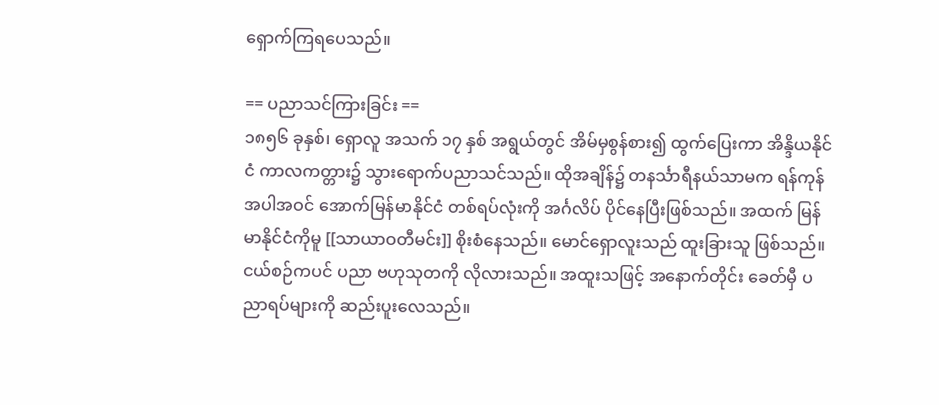ရှောက်ကြရပေသည်။

== ပညာသင်ကြားခြင်း ==
၁၈၅၆ ခုနှစ်၊ ရှောလူ အသက် ၁၇ နှစ် အရွယ်တွင် အိမ်မှစွန်စား၍ ထွက်ပြေးကာ အိန္ဒိယနိုင်ငံ ကာလကတ္တား၌ သွားရောက်ပညာသင်သည်။ ထိုအချိန်၌ တနင်္သာရီနယ်သာမက ရန်ကုန်အပါအဝင် အောက်မြန်မာနိုင်ငံ တစ်ရပ်လုံးကို အင်္ဂလိပ် ပိုင်နေပြီးဖြစ်သည်။ အထက် မြန်မာနိုင်ငံကိုမူ [[သာယာဝတီမင်း]] စိုးစံနေသည်။ မောင်ရှောလူးသည် ထူးခြားသူ ဖြစ်သည်။ ငယ်စဉ်ကပင် ပညာ ဗဟုသုတကို လိုလားသည်။ အထူးသဖြင့် အနောက်တိုင်း ခေတ်မှီ ပညာရပ်များကို ဆည်းပူးလေသည်။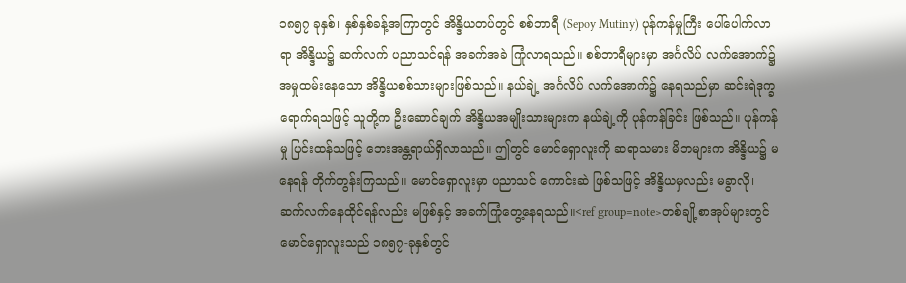၁၈၅၇ ခုနှစ်၊ နှစ်နှစ်ခန့်အကြာတွင် အိန္ဒိယတပ်တွင် စစ်ဘာရီ (Sepoy Mutiny) ပုန်ကန်မှုကြီး ပေါ်ပေါက်လာရာ အိန္ဒိယ၌ ဆက်လက် ပညာသင်ရန် အခက်အခဲ ကြုံလာရသည်။ စစ်ဘာရီများမှာ အင်္ဂလိပ် လက်အောက်၌ အမှုထမ်းနေသော အိန္ဒိယစစ်သားများဖြစ်သည်။ နယ်ချဲ့ အင်္ဂလိပ် လက်အောက်၌ နေရသည်မှာ ဆင်းရဲဒုက္ခ ရောက်ရသဖြင့် သူတို့က ဦးဆောင်ချက် အိန္ဒိယအမျိုးသားများက နယ်ချဲ့ကို ပုန်ကန်ခြင်း ဖြစ်သည်။ ပုန်ကန်မှု ပြင်းထန်သဖြင့် ဘေးအန္တရာယ်ရှိလာသည်။ ဤတွင် မောင်ရှောလူးကို ဆရာသမား မိဘများက အိန္ဒိယ၌ မနေရန် တိုက်တွန်းကြသည်။ မောင်ရှောလူးမှာ ပညာသင် ကောင်းဆဲ ဖြစ်သဖြင့် အိန္ဒိယမှလည်း မခွာလို၊ ဆက်လက်နေထိုင်ရန်လည်း မဖြစ်နှင့် အခက်ကြုံတွေ့နေရသည်။<ref group=note>တစ်ချို့စာအုပ်များတွင် မောင်ရှောလူးသည် ၁၈၅၇-ခုနှစ်တွင်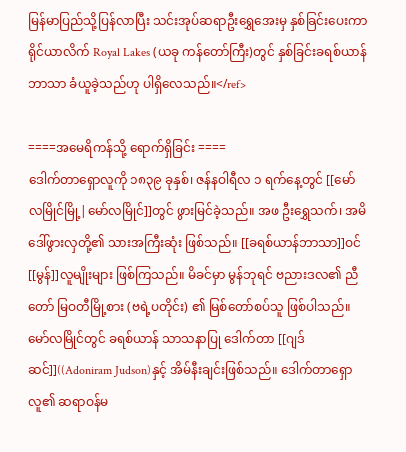မြန်မာပြည်သို့ပြန်လာပြီး သင်းအုပ်ဆရာဦးရွှေအေးမှ နှစ်ခြင်းပေးကာ ရိုင်ယာလိက် Royal Lakes (ယခု ကန်တော်ကြီး)တွင် နှစ်ခြင်းခရစ်ယာန်ဘာသာ ခံယူခဲ့သည်ဟု ပါရှိလေသည်။</ref>

====အမေရိကန်သို့ ရောက်ရှိခြင်း ====
ဒေါက်တာရှောလူကို ၁၈၃၉ ခုနှစ်၊ ဇန်နဝါရီလ ၁ ရက်နေ့တွင် [[မော်လမြိုင်မြို့|မော်လမြိုင်]]တွင် ဖွားမြင်ခဲ့သည်။ အဖ ဦးရွှေသက်၊ အမိ ဒေါ်ဖွားလှတို့၏ သားအကြီးဆုံး ဖြစ်သည်။ [[ခရစ်ယာန်ဘာသာ]]ဝင် [[မွန်]]လူမျိုးများ ဖြစ်ကြသည်။ မိခင်မှာ မွန်ဘုရင် ဗညားဒလ၏ ညီတော် မြဝတီမြို့စား (ဗရဲ့ပတိုင်း) ၏ မြစ်တော်စပ်သူ ဖြစ်ပါသည်။ မော်လမြိုင်တွင် ခရစ်ယာန် သာသနာပြု ဒေါက်တာ [[ဂျဒ်ဆင်]]((Adoniram Judson)နှင့် အိမ်နီးချင်းဖြစ်သည်။ ဒေါက်တာရှောလူ၏ ဆရာဝန်မ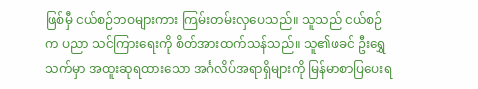ဖြစ်မှီ ငယ်စဉ်ဘဝများကား ကြမ်းတမ်းလှပေသည်။ သူသည် ငယ်စဉ်က ပညာ သင်ကြားရေးကို စိတ်အားထက်သန်သည်။ သူ၏ဖခင် ဦးရွှေသက်မှာ အထူးဆုရထားသော အင်္ဂလိပ်အရာရှိများကို မြန်မာစာပြပေးရ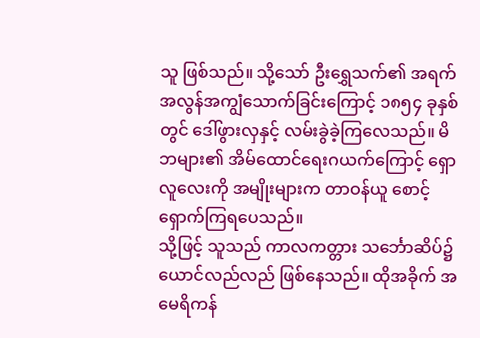သူ ဖြစ်သည်။ သို့သော် ဦးရွှေသက်၏ အရက်အလွန်အကျွံသောက်ခြင်းကြောင့် ၁၈၅၄ ခုနှစ်တွင် ဒေါ်ဖွားလှနှင့် လမ်းခွဲခဲ့ကြလေသည်။ မိဘများ၏ အိမ်ထောင်ရေးဂယက်ကြောင့် ရှောလူလေးကို အမျိုးများက တာဝန်ယူ စောင့်ရှောက်ကြရပေသည်။
သို့ဖြင့် သူသည် ကာလကတ္တား သင်္ဘောဆိပ်၌ ယောင်လည်လည် ဖြစ်နေသည်။ ထိုအခိုက် အမေရိကန်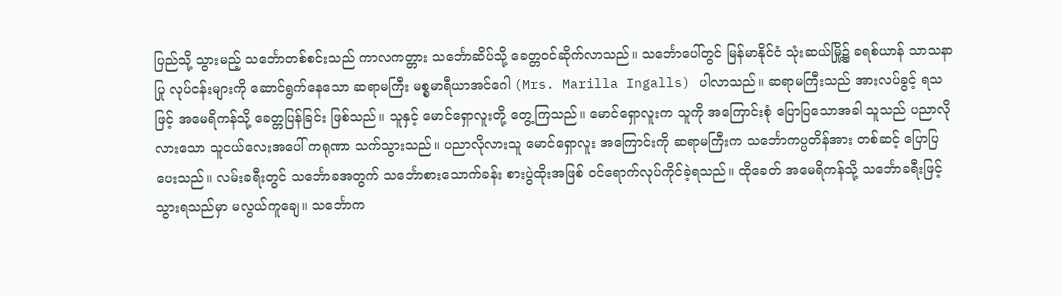ပြည်သို့ သွားမည့် သင်္ဘောတစ်စင်းသည် ကာလကတ္တား သင်္ဘောဆိပ်သို့ ခေတ္တဝင်ဆိုက်လာသည်။ သင်္ဘောပေါ်တွင် မြန်မာနိုင်ငံ သုံးဆယ်မြို့၌ ခရစ်ယာန် သာသနာပြု လုပ်ငန်းများကို ဆောင်ရွက်နေသော ဆရာမကြီး မစ္စမာရီယာအင်ဂေါ (Mrs. Marilla Ingalls) ပါလာသည်။ ဆရာမကြီးသည် အားလပ်ခွင့် ရသဖြင့် အမေရိကန်သို့ ခေတ္တပြန်ခြင်း ဖြစ်သည်။ သူနှင့် မောင်ရှောလူးတို့ တွေ့ကြသည်။ မောင်ရှောလူးက သူကို အကြောင်းစုံ ပြောပြသောအခါ သူသည် ပညာလိုလားသော သူငယ်လေးအပေါ် ကရုဏာ သက်သွားသည်။ ပညာလိုလားသူ မောင်ရှောလူး အကြောင်းကို ဆရာမကြီးက သင်္ဘောကပ္ပတိန်အား တစ်ဆင့် ပြောပြပေးသည်။ လမ်းခရီးတွင် သင်္ဘောခအတွက် သင်္ဘောစားသောက်ခန်း စားပွဲထိုးအဖြစ် ဝင်ရောက်လုပ်ကိုင်ခဲ့ရသည်။ ထိုခေတ် အမေရိကန်သို့ သင်္ဘောခရီးဖြင့် သွားရသည်မှာ မလွယ်ကူချေ။ သင်္ဘောက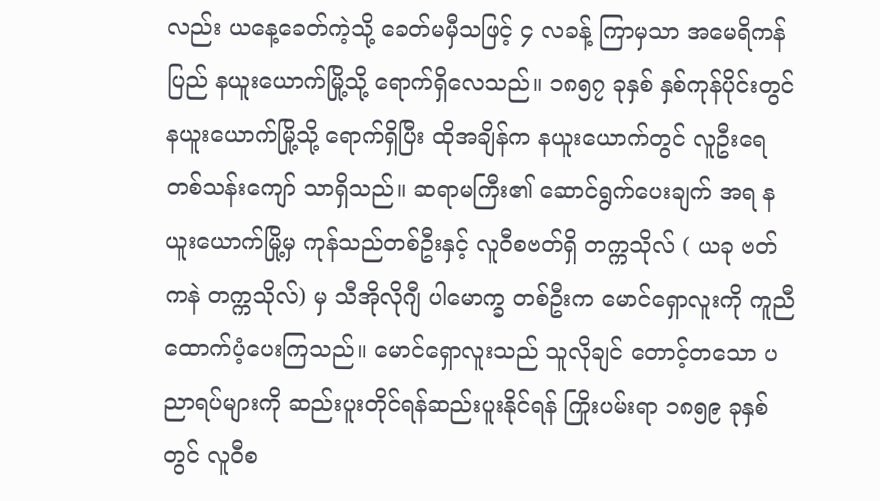လည်း ယနေ့ခေတ်ကဲ့သို့ ခေတ်မမှီသဖြင့် ၄ လခန့် ကြာမှသာ အမေရိကန်ပြည် နယူးယောက်မြို့သို့ ရောက်ရှိလေသည်။ ၁၈၅၇ ခုနှစ် နှစ်ကုန်ပိုင်းတွင် နယူးယောက်မြို့သို့ ရောက်ရှိပြီး ထိုအချိန်က နယူးယောက်တွင် လူဦးရေ တစ်သန်းကျော် သာရှိသည်။ ဆရာမကြီး၏ ဆောင်ရွက်ပေးချက် အရ နယူးယောက်မြို့မှ ကုန်သည်တစ်ဦးနှင့် လူဝီစဗတ်ရှိ တက္ကသိုလ် ( ယခု ဗတ်ကနဲ တက္ကသိုလ်) မှ သီအိုလိုဂျီ ပါမောက္ခ တစ်ဦးက မောင်ရှောလူးကို ကူညီထောက်ပံ့ပေးကြသည်။ မောင်ရှောလူးသည် သူလိုချင် တောင့်တသော ပညာရပ်များကို ဆည်းပူးတိုင်ရန်ဆည်းပူးနိုင်ရန် ကြိုးပမ်းရာ ၁၈၅၉ ခုနှစ်တွင် လူဝီစ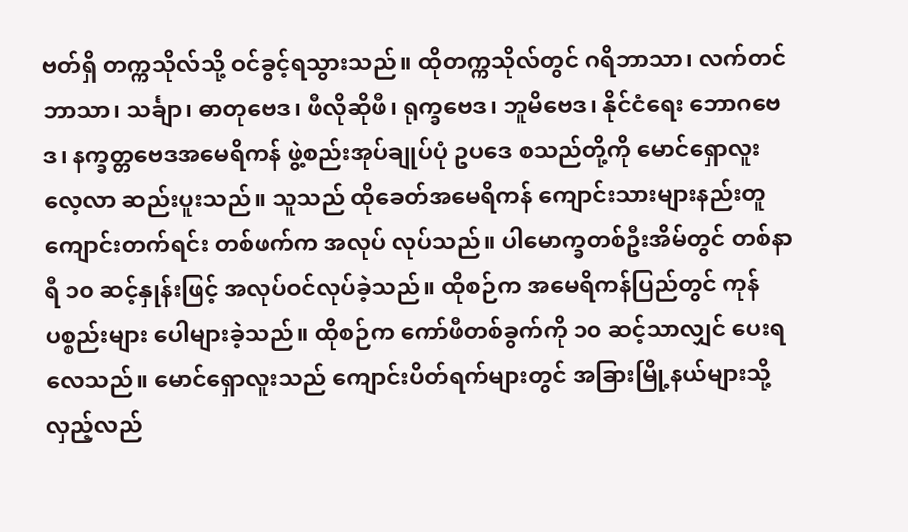ဗတ်ရှိ တက္ကသိုလ်သို့ ဝင်ခွင့်ရသွားသည်။ ထိုတက္ကသိုလ်တွင် ဂရိဘာသာ၊ လက်တင်ဘာသာ၊ သင်္ချာ၊ ဓာတုဗေဒ၊ ဖီလိုဆိုဖီ၊ ရုက္ခဗေဒ၊ ဘူမိဗေဒ၊ နိုင်ငံရေး ဘောဂဗေဒ၊ နက္ခတ္တဗေဒအမေရိကန် ဖွဲ့စည်းအုပ်ချုပ်ပုံ ဥပဒေ စသည်တို့ကို မောင်ရှောလူး လေ့လာ ဆည်းပူးသည်။ သူသည် ထိုခေတ်အမေရိကန် ကျောင်းသားများနည်းတူ ကျောင်းတက်ရင်း တစ်ဖက်က အလုပ် လုပ်သည်။ ပါမောက္ခတစ်ဦးအိမ်တွင် တစ်နာရီ ၁၀ ဆင့်နှုန်းဖြင့် အလုပ်ဝင်လုပ်ခဲ့သည်။ ထိုစဉ်က အမေရိကန်ပြည်တွင် ကုန်ပစ္စည်းများ ပေါများခဲ့သည်။ ထိုစဉ်က ကော်ဖီတစ်ခွက်ကို ၁၀ ဆင့်သာလျှင် ပေးရလေသည်။ မောင်ရှောလူးသည် ကျောင်းပိတ်ရက်များတွင် အခြားမြို့နယ်များသို့ လှည့်လည်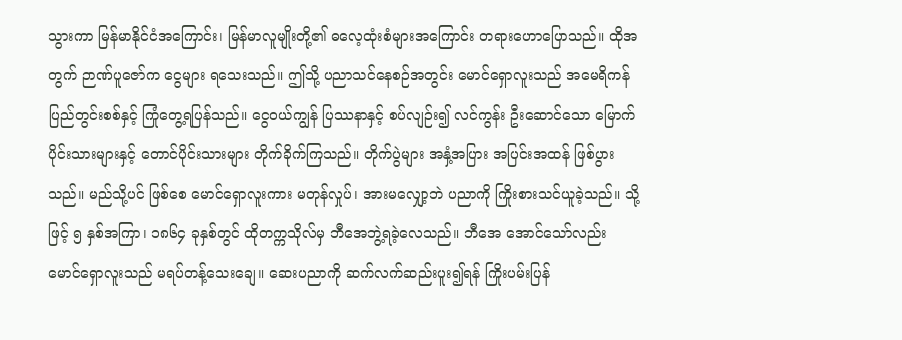သွားကာ မြန်မာနိုင်ငံအကြောင်း၊ မြန်မာလူမျိုးတို့၏ ဓလေ့ထုံးစံများအကြောင်း တရားဟောပြောသည်။ ထိုအတွက် ဉာဏ်ပူဇော်က ငွေများ ရသေးသည်။ ဤသို့ ပညာသင်နေစဉ်အတွင်း မောင်ရှောလူးသည် အမေရိကန်ပြည်တွင်းစစ်နှင့် ကြုံတွေ့ရပြန်သည်။ ငွေဝယ်ကျွန် ပြဿနာနှင့် စပ်လျဉ်း၍ လင်ကွန်း ဦးဆောင်သော မြောက်ပိုင်းသားများနှင့် တောင်ပိုင်းသားများ တိုက်ခိုက်ကြသည်။ တိုက်ပွဲများ အနှံ့အပြား အပြင်းအထန် ဖြစ်ပွားသည်။ မည်သို့ပင် ဖြစ်စေ မောင်ရှောလူးကား မတုန်လှုပ်၊ အားမလျှော့ဘဲ ပညာကို ကြိုးစားသင်ယူခဲ့သည်။ သို့ဖြင့် ၅ နှစ်အကြာ၊ ၁၈၆၄ ခုနှစ်တွင် ထိုတက္ကသိုလ်မှ ဘီအေဘွဲ့ရခဲ့လေသည်။ ဘီအေ အောင်သော်လည်း မောင်ရှောလူးသည် မရပ်တန့်သေးချေ။ ဆေးပညာကို ဆက်လက်ဆည်းပူး၍ရန် ကြိုးပမ်းပြန်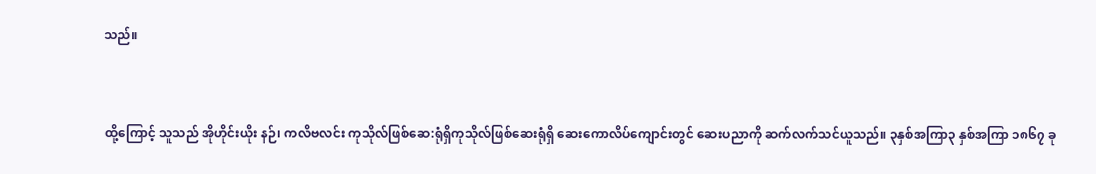သည်။


ထို့ကြောင့် သူသည် အိုဟိုင်းယိုး နဉ်၊ ကလိဗလင်း ကုသိုလ်ဖြစ်ဆေ:ရုံရှိကုသိုလ်ဖြစ်ဆေးရုံရှိ ဆေးကောလိပ်ကျောင်းတွင် ဆေးပညာကို ဆက်လက်သင်ယူသည်။ ၃နှစ်အကြာ၃ နှစ်အကြာ ၁၈၆၇ ခု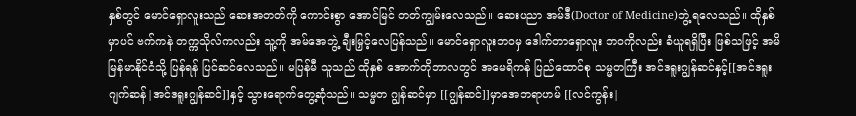နှစ်တွင် မောင်ရှောလူးသည် ဆေးအတတ်ကို ကောင်းစွာ အောင်မြင် တတ်ကျွမ်းလေသည်။ ဆေးပညာ အမ်ဒီ(Doctor of Medicine)ဘွဲ့ ရလေသည်။ ထိုနှစ်မှာပင် ဗက်ကနဲ တက္ကသိုလ်ကလည်း သူ့ကို အမ်အေဘွဲ့ ချီးမြှင့်လေပြန်သည်။ မောင်ရှောလူးဘဝမှ ဒေါက်တာရှောလူး ဘဝကိုလည်း ခံယူရရှိပြီး ဖြစ်သဖြင့် အမိမြန်မာနိုင်ငံသို့ ပြန်ရန် ပြင်ဆင်လေသည်။ မပြန်မီ သူသည် ထိုနှစ် အောက်တိုဘာလတွင် အမေရိကန် ပြည်ထောင်စု သမ္မတကြီး အင်ဒရူးဂျွန်ဆင်နှင့်[[အင်ဒရူး ဂျက်ဆန်|အင်ဒရူးဂျွန်ဆင်]]နှင့် သွားရောက်တွေ့ဆုံသည်။ သမ္မတ ဂျွန်ဆင်မှာ [[ဂျွန်ဆင်]]မှာအေဘရာဟမ် [[လင်ကွန်း|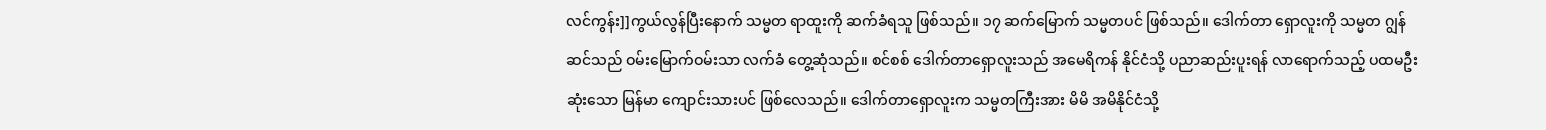လင်ကွန်း]]ကွယ်လွန်ပြီးနောက် သမ္မတ ရာထူးကို ဆက်ခံရသူ ဖြစ်သည်။ ၁၇ ဆက်မြောက် သမ္မတပင် ဖြစ်သည်။ ဒေါက်တာ ရှောလူးကို သမ္မတ ဂျွန်ဆင်သည် ဝမ်းမြောက်ဝမ်းသာ လက်ခံ တွေ့ဆုံသည်။ စင်စစ် ဒေါက်တာရှောလူးသည် အမေရိကန် နိုင်ငံသို့ ပညာဆည်းပူးရန် လာရောက်သည့် ပထမဦးဆုံးသော မြန်မာ ကျောင်းသားပင် ဖြစ်လေသည်။ ဒေါက်တာရှောလူးက သမ္မတကြီးအား မိမိ အမိနိုင်ငံသို့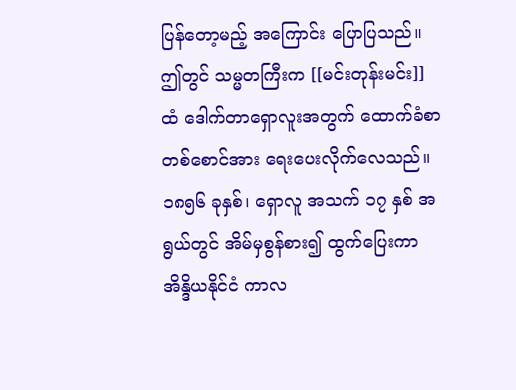ပြန်တော့မည့် အကြောင်း ပြောပြသည်။ ဤတွင် သမ္မတကြီးက [[မင်းတုန်းမင်း]]ထံ ဒေါက်တာရှောလူးအတွက် ထောက်ခံစာ တစ်စောင်အား ရေးပေးလိုက်လေသည်။
၁၈၅၆ ခုနှစ်၊ ရှောလူ အသက် ၁၇ နှစ် အရွယ်တွင် အိမ်မှစွန်စား၍ ထွက်ပြေးကာ အိန္ဒိယနိုင်ငံ ကာလ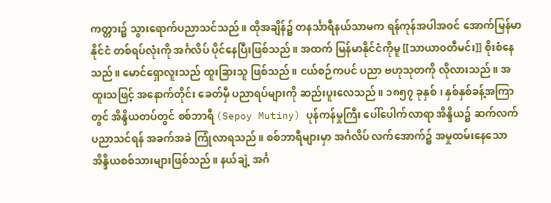ကတ္တား၌ သွားရောက်ပညာသင်သည်။ ထိုအချိန်၌ တနင်္သာရီနယ်သာမက ရန်ကုန်အပါအဝင် အောက်မြန်မာနိုင်ငံ တစ်ရပ်လုံးကို အင်္ဂလိပ် ပိုင်နေပြီးဖြစ်သည်။ အထက် မြန်မာနိုင်ငံကိုမူ [[သာယာဝတီမင်း]] စိုးစံနေသည်။ မောင်ရှောလူးသည် ထူးခြားသူ ဖြစ်သည်။ ငယ်စဉ်ကပင် ပညာ ဗဟုသုတကို လိုလားသည်။ အထူးသဖြင့် အနောက်တိုင်း ခေတ်မှီ ပညာရပ်များကို ဆည်းပူးလေသည်။ ၁၈၅၇ ခုနှစ်၊ နှစ်နှစ်ခန့်အကြာတွင် အိန္ဒိယတပ်တွင် စစ်ဘာရီ (Sepoy Mutiny) ပုန်ကန်မှုကြီး ပေါ်ပေါက်လာရာ အိန္ဒိယ၌ ဆက်လက် ပညာသင်ရန် အခက်အခဲ ကြုံလာရသည်။ စစ်ဘာရီများမှာ အင်္ဂလိပ် လက်အောက်၌ အမှုထမ်းနေသော အိန္ဒိယစစ်သားများဖြစ်သည်။ နယ်ချဲ့ အင်္ဂ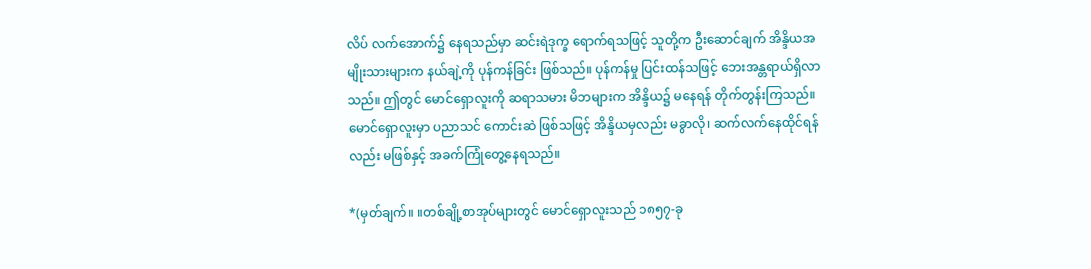လိပ် လက်အောက်၌ နေရသည်မှာ ဆင်းရဲဒုက္ခ ရောက်ရသဖြင့် သူတို့က ဦးဆောင်ချက် အိန္ဒိယအမျိုးသားများက နယ်ချဲ့ကို ပုန်ကန်ခြင်း ဖြစ်သည်။ ပုန်ကန်မှု ပြင်းထန်သဖြင့် ဘေးအန္တရာယ်ရှိလာသည်။ ဤတွင် မောင်ရှောလူးကို ဆရာသမား မိဘများက အိန္ဒိယ၌ မနေရန် တိုက်တွန်းကြသည်။ မောင်ရှောလူးမှာ ပညာသင် ကောင်းဆဲ ဖြစ်သဖြင့် အိန္ဒိယမှလည်း မခွာလို၊ ဆက်လက်နေထိုင်ရန်လည်း မဖြစ်နှင့် အခက်ကြုံတွေ့နေရသည်။

*(မှတ်ချက်။ ။တစ်ချို့စာအုပ်များတွင် မောင်ရှောလူးသည် ၁၈၅၇-ခု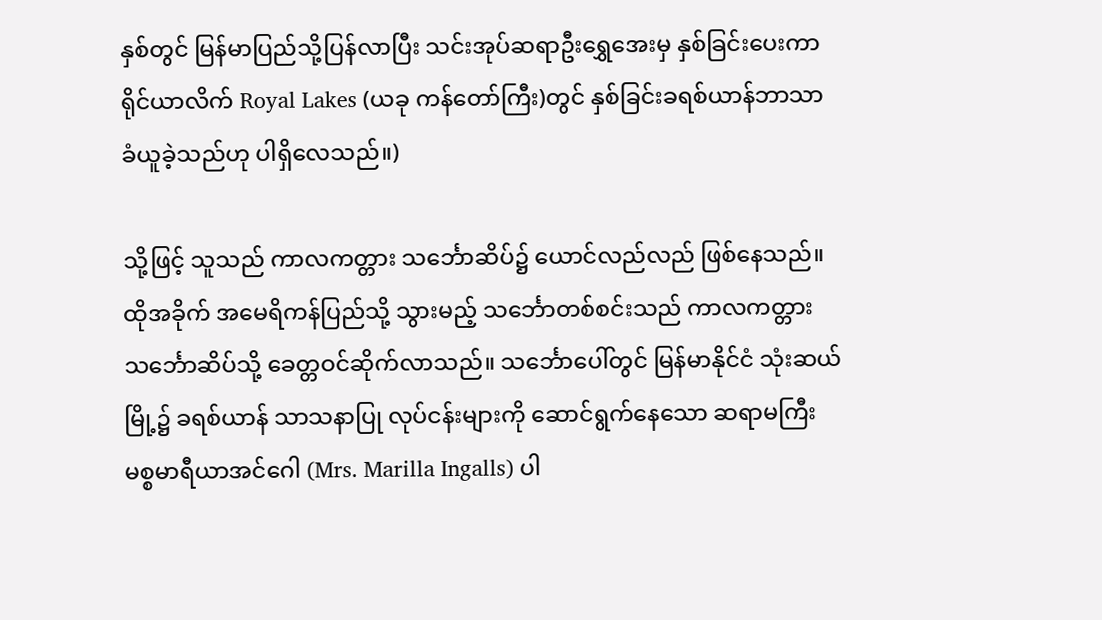နှစ်တွင် မြန်မာပြည်သို့ပြန်လာပြီး သင်းအုပ်ဆရာဦးရွှေအေးမှ နှစ်ခြင်းပေးကာ ရိုင်ယာလိက် Royal Lakes (ယခု ကန်တော်ကြီး)တွင် နှစ်ခြင်းခရစ်ယာန်ဘာသာ ခံယူခဲ့သည်ဟု ပါရှိလေသည်။)

သို့ဖြင့် သူသည် ကာလကတ္တား သင်္ဘောဆိပ်၌ ယောင်လည်လည် ဖြစ်နေသည်။ ထိုအခိုက် အမေရိကန်ပြည်သို့ သွားမည့် သင်္ဘောတစ်စင်းသည် ကာလကတ္တား သင်္ဘောဆိပ်သို့ ခေတ္တဝင်ဆိုက်လာသည်။ သင်္ဘောပေါ်တွင် မြန်မာနိုင်ငံ သုံးဆယ်မြို့၌ ခရစ်ယာန် သာသနာပြု လုပ်ငန်းများကို ဆောင်ရွက်နေသော ဆရာမကြီး မစ္စမာရီယာအင်ဂေါ (Mrs. Marilla Ingalls) ပါ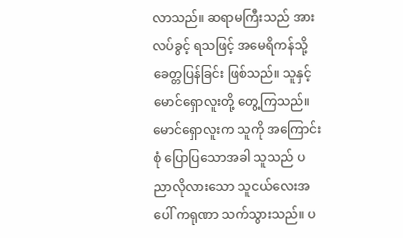လာသည်။ ဆရာမကြီးသည် အားလပ်ခွင့် ရသဖြင့် အမေရိကန်သို့ ခေတ္တပြန်ခြင်း ဖြစ်သည်။ သူနှင့် မောင်ရှောလူးတို့ တွေ့ကြသည်။ မောင်ရှောလူးက သူကို အကြောင်းစုံ ပြောပြသောအခါ သူသည် ပညာလိုလားသော သူငယ်လေးအပေါ် ကရုဏာ သက်သွားသည်။ ပ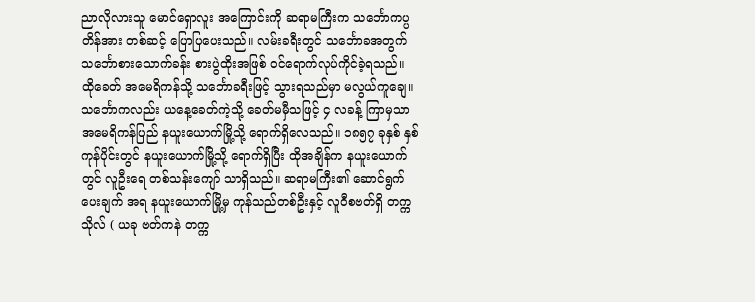ညာလိုလားသူ မောင်ရှောလူး အကြောင်းကို ဆရာမကြီးက သင်္ဘောကပ္ပတိန်အား တစ်ဆင့် ပြောပြပေးသည်။ လမ်းခရီးတွင် သင်္ဘောခအတွက် သင်္ဘောစားသောက်ခန်း စားပွဲထိုးအဖြစ် ဝင်ရောက်လုပ်ကိုင်ခဲ့ရသည်။ ထိုခေတ် အမေရိကန်သို့ သင်္ဘောခရီးဖြင့် သွားရသည်မှာ မလွယ်ကူချေ။ သင်္ဘောကလည်း ယနေ့ခေတ်ကဲ့သို့ ခေတ်မမှီသဖြင့် ၄ လခန့် ကြာမှသာ အမေရိကန်ပြည် နယူးယောက်မြို့သို့ ရောက်ရှိလေသည်။ ၁၈၅၇ ခုနှစ် နှစ်ကုန်ပိုင်းတွင် နယူးယောက်မြို့သို့ ရောက်ရှိပြီး ထိုအချိန်က နယူးယောက်တွင် လူဦးရေ တစ်သန်းကျော် သာရှိသည်။ ဆရာမကြီး၏ ဆောင်ရွက်ပေးချက် အရ နယူးယောက်မြို့မှ ကုန်သည်တစ်ဦးနှင့် လူဝီစဗတ်ရှိ တက္ကသိုလ် ( ယခု ဗတ်ကနဲ တက္က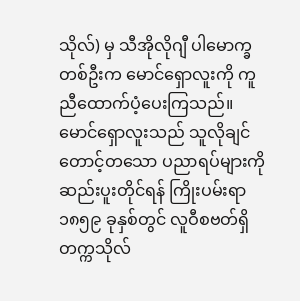သိုလ်) မှ သီအိုလိုဂျီ ပါမောက္ခ တစ်ဦးက မောင်ရှောလူးကို ကူညီထောက်ပံ့ပေးကြသည်။ မောင်ရှောလူးသည် သူလိုချင် တောင့်တသော ပညာရပ်များကို ဆည်းပူးတိုင်ရန် ကြိုးပမ်းရာ ၁၈၅၉ ခုနှစ်တွင် လူဝီစဗတ်ရှိ တက္ကသိုလ်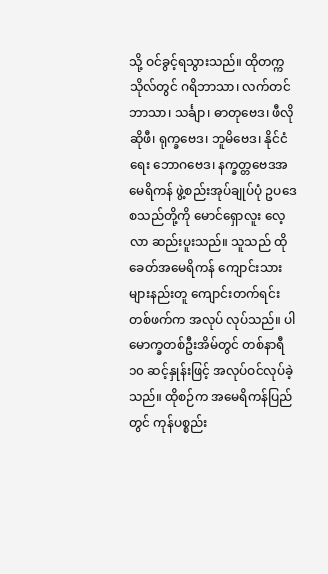သို့ ဝင်ခွင့်ရသွားသည်။ ထိုတက္ကသိုလ်တွင် ဂရိဘာသာ၊ လက်တင်ဘာသာ၊ သင်္ချာ၊ ဓာတုဗေဒ၊ ဖီလိုဆိုဖီ၊ ရုက္ခဗေဒ၊ ဘူမိဗေဒ၊ နိုင်ငံရေး ဘောဂဗေဒ၊ နက္ခတ္တဗေဒအမေရိကန် ဖွဲ့စည်းအုပ်ချုပ်ပုံ ဥပဒေ စသည်တို့ကို မောင်ရှောလူး လေ့လာ ဆည်းပူးသည်။ သူသည် ထိုခေတ်အမေရိကန် ကျောင်းသားများနည်းတူ ကျောင်းတက်ရင်း တစ်ဖက်က အလုပ် လုပ်သည်။ ပါမောက္ခတစ်ဦးအိမ်တွင် တစ်နာရီ ၁၀ ဆင့်နှုန်းဖြင့် အလုပ်ဝင်လုပ်ခဲ့သည်။ ထိုစဉ်က အမေရိကန်ပြည်တွင် ကုန်ပစ္စည်း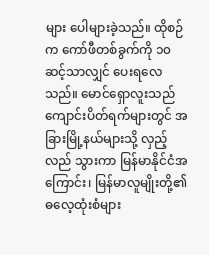များ ပေါများခဲ့သည်။ ထိုစဉ်က ကော်ဖီတစ်ခွက်ကို ၁၀ ဆင့်သာလျှင် ပေးရလေသည်။ မောင်ရှောလူးသည် ကျောင်းပိတ်ရက်များတွင် အခြားမြို့နယ်များသို့ လှည့်လည် သွားကာ မြန်မာနိုင်ငံအကြောင်း၊ မြန်မာလူမျိုးတို့၏ ဓလေ့ထုံးစံများ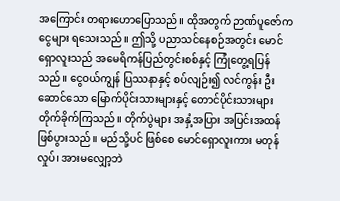အကြောင်း တရားဟောပြောသည်။ ထိုအတွက် ဉာဏ်ပူဇော်က ငွေများ ရသေးသည်။ ဤသို့ ပညာသင်နေစဉ်အတွင်း မောင်ရှောလူးသည် အမေရိကန်ပြည်တွင်းစစ်နှင့် ကြုံတွေ့ရပြန်သည်။ ငွေဝယ်ကျွန် ပြဿနာနှင့် စပ်လျဉ်း၍ လင်ကွန်း ဦးဆောင်သော မြောက်ပိုင်းသားများနှင့် တောင်ပိုင်းသားများ တိုက်ခိုက်ကြသည်။ တိုက်ပွဲများ အနှံ့အပြား အပြင်းအထန် ဖြစ်ပွားသည်။ မည်သို့ပင် ဖြစ်စေ မောင်ရှောလူးကား မတုန်လှုပ်၊ အားမလျှော့ဘဲ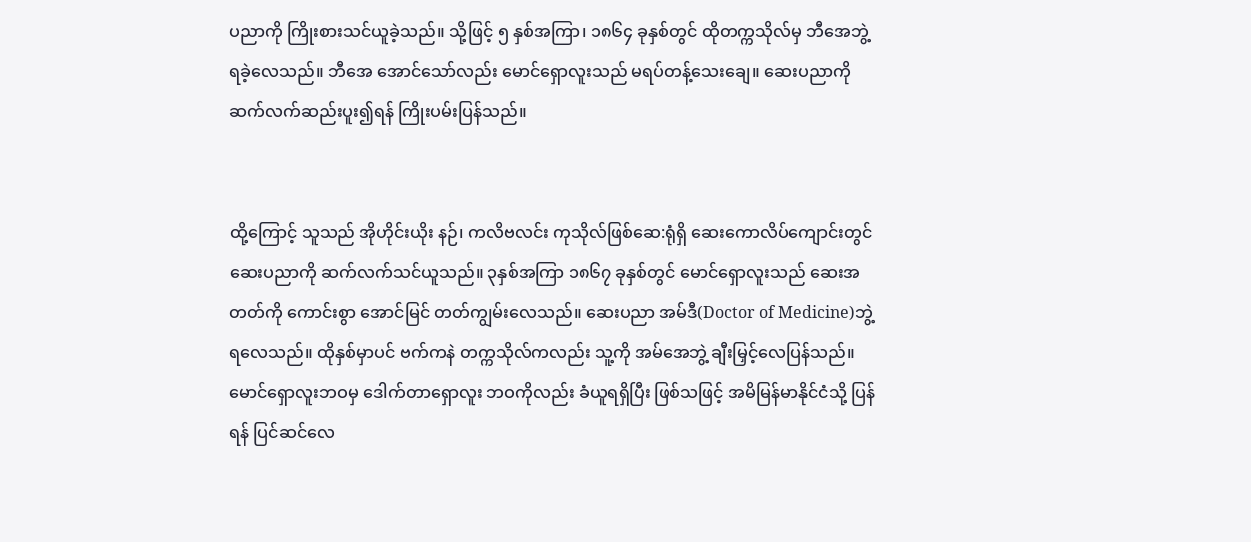ပညာကို ကြိုးစားသင်ယူခဲ့သည်။ သို့ဖြင့် ၅ နှစ်အကြာ၊ ၁၈၆၄ ခုနှစ်တွင် ထိုတက္ကသိုလ်မှ ဘီအေဘွဲ့ရခဲ့လေသည်။ ဘီအေ အောင်သော်လည်း မောင်ရှောလူးသည် မရပ်တန့်သေးချေ။ ဆေးပညာကို ဆက်လက်ဆည်းပူး၍ရန် ကြိုးပမ်းပြန်သည်။


ထို့ကြောင့် သူသည် အိုဟိုင်းယိုး နဉ်၊ ကလိဗလင်း ကုသိုလ်ဖြစ်ဆေ:ရုံရှိ ဆေးကောလိပ်ကျောင်းတွင် ဆေးပညာကို ဆက်လက်သင်ယူသည်။ ၃နှစ်အကြာ ၁၈၆၇ ခုနှစ်တွင် မောင်ရှောလူးသည် ဆေးအတတ်ကို ကောင်းစွာ အောင်မြင် တတ်ကျွမ်းလေသည်။ ဆေးပညာ အမ်ဒီ(Doctor of Medicine)ဘွဲ့ ရလေသည်။ ထိုနှစ်မှာပင် ဗက်ကနဲ တက္ကသိုလ်ကလည်း သူ့ကို အမ်အေဘွဲ့ ချီးမြှင့်လေပြန်သည်။ မောင်ရှောလူးဘဝမှ ဒေါက်တာရှောလူး ဘဝကိုလည်း ခံယူရရှိပြီး ဖြစ်သဖြင့် အမိမြန်မာနိုင်ငံသို့ ပြန်ရန် ပြင်ဆင်လေ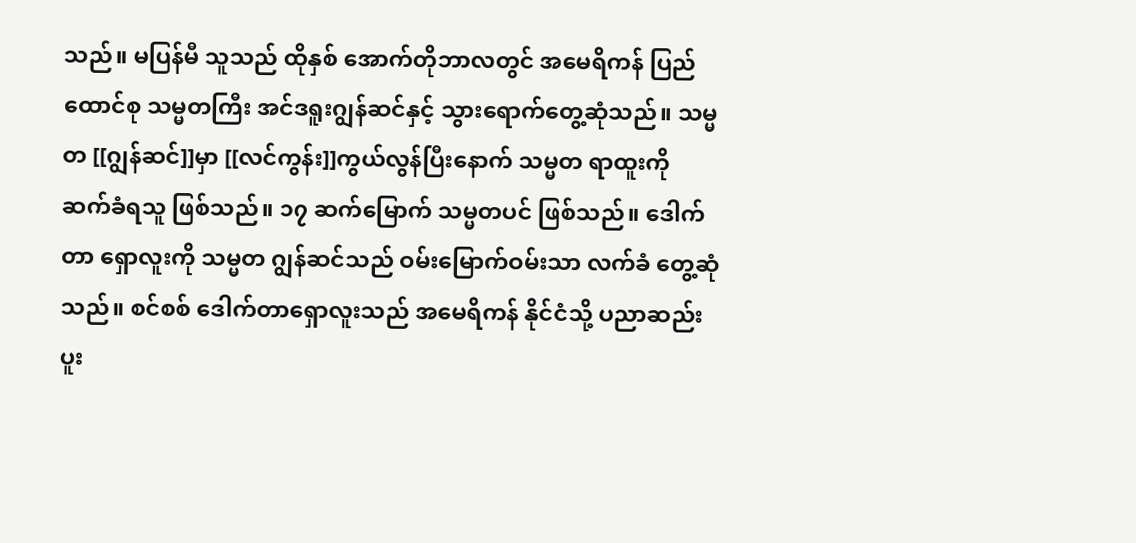သည်။ မပြန်မီ သူသည် ထိုနှစ် အောက်တိုဘာလတွင် အမေရိကန် ပြည်ထောင်စု သမ္မတကြီး အင်ဒရူးဂျွန်ဆင်နှင့် သွားရောက်တွေ့ဆုံသည်။ သမ္မတ [[ဂျွန်ဆင်]]မှာ [[လင်ကွန်း]]ကွယ်လွန်ပြီးနောက် သမ္မတ ရာထူးကို ဆက်ခံရသူ ဖြစ်သည်။ ၁၇ ဆက်မြောက် သမ္မတပင် ဖြစ်သည်။ ဒေါက်တာ ရှောလူးကို သမ္မတ ဂျွန်ဆင်သည် ဝမ်းမြောက်ဝမ်းသာ လက်ခံ တွေ့ဆုံသည်။ စင်စစ် ဒေါက်တာရှောလူးသည် အမေရိကန် နိုင်ငံသို့ ပညာဆည်းပူး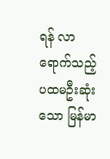ရန် လာရောက်သည့် ပထမဦးဆုံးသော မြန်မာ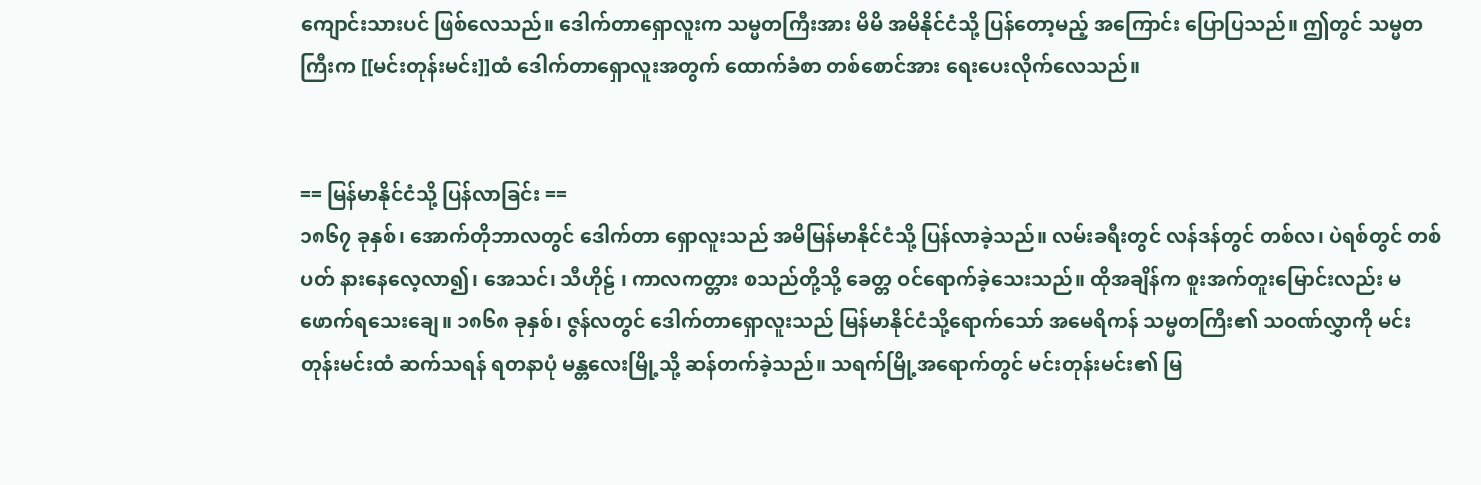ကျောင်းသားပင် ဖြစ်လေသည်။ ဒေါက်တာရှောလူးက သမ္မတကြီးအား မိမိ အမိနိုင်ငံသို့ ပြန်တော့မည့် အကြောင်း ပြောပြသည်။ ဤတွင် သမ္မတကြီးက [[မင်းတုန်းမင်း]]ထံ ဒေါက်တာရှောလူးအတွက် ထောက်ခံစာ တစ်စောင်အား ရေးပေးလိုက်လေသည်။


== မြန်မာနိုင်ငံသို့ ပြန်လာခြင်း ==
၁၈၆၇ ခုနှစ်၊ အောက်တိုဘာလတွင် ဒေါက်တာ ရှောလူးသည် အမိမြန်မာနိုင်ငံသို့ ပြန်လာခဲ့သည်။ လမ်းခရီးတွင် လန်ဒန်တွင် တစ်လ၊ ပဲရစ်တွင် တစ်ပတ် နားနေလေ့လာ၍၊ အေသင်၊ သီဟိုဠ် ၊ ကာလကတ္တား စသည်တို့သို့ ခေတ္တ ဝင်ရောက်ခဲ့သေးသည်။ ထိုအချိန်က စူးအက်တူးမြောင်းလည်း မဖောက်ရသေးချေ။ ၁၈၆၈ ခုနှစ်၊ ဇွန်လတွင် ဒေါက်တာရှောလူးသည် မြန်မာနိုင်ငံသို့ရောက်သော် အမေရိကန် သမ္မတကြီး၏ သဝဏ်လွှာကို မင်းတုန်းမင်းထံ ဆက်သရန် ရတနာပုံ မန္တလေးမြို့သို့ ဆန်တက်ခဲ့သည်။ သရက်မြို့အရောက်တွင် မင်းတုန်းမင်း၏ မြ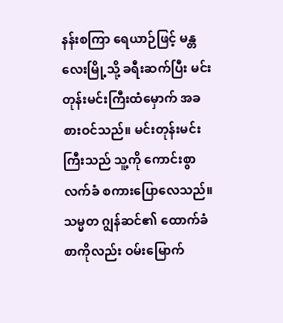နန်းစကြာ ရေယာဉ်ဖြင့် မန္တလေးမြို့သို့ ခရီးဆက်ပြီး မင်းတုန်းမင်းကြီးထံမှောက် အခစားဝင်သည်။ မင်းတုန်းမင်းကြီးသည် သူ့ကို ကောင်းစွာလက်ခံ စကားပြောလေသည်။ သမ္မတ ဂျွန်ဆင်၏ ထောက်ခံစာကိုလည်း ဝမ်းမြောက်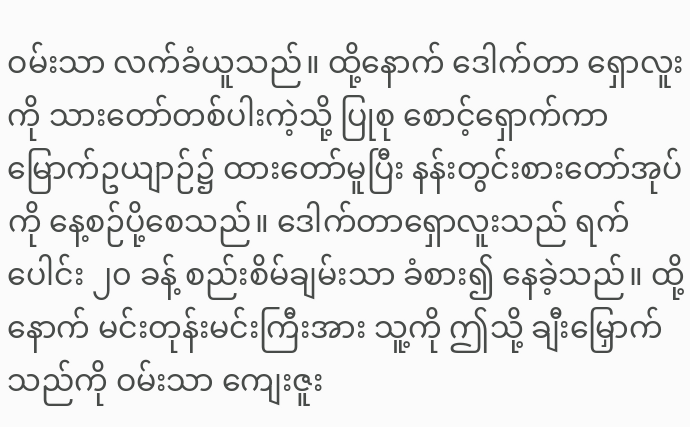ဝမ်းသာ လက်ခံယူသည်။ ထို့နောက် ဒေါက်တာ ရှောလူးကို သားတော်တစ်ပါးကဲ့သို့ ပြုစု စောင့်ရှောက်ကာ မြောက်ဥယျာဉ်၌ ထားတော်မူပြီး နန်းတွင်းစားတော်အုပ်ကို နေ့စဉ်ပို့စေသည်။ ဒေါက်တာရှောလူးသည် ရက်ပေါင်း ၂၀ ခန့် စည်းစိမ်ချမ်းသာ ခံစား၍ နေခဲ့သည်။ ထို့နောက် မင်းတုန်းမင်းကြီးအား သူ့ကို ဤသို့ ချီးမြှောက်သည်ကို ဝမ်းသာ ကျေးဇူး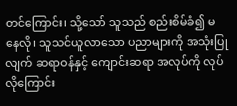တင်ကြောင်း၊ သို့သော် သူသည် စည်းစိမ်ခံ၍ မနေလို၊ သူသင်ယူလာသော ပညာများကို အသုံးပြုလျက် ဆရာဝန်နှင့် ကျောင်းဆရာ အလုပ်ကို လုပ်လိုကြောင်း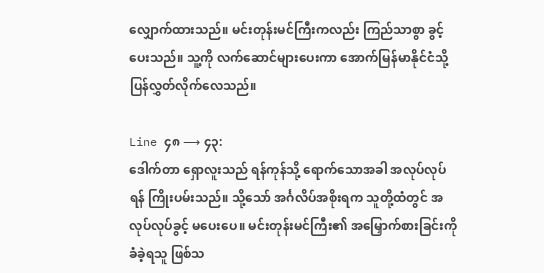လျှောက်ထားသည်။ မင်းတုန်းမင်ကြီးကလည်း ကြည်သာစွာ ခွင့်ပေးသည်။ သူ့ကို လက်ဆောင်များပေးကာ အောက်မြန်မာနိုင်ငံသို့ ပြန်လွှတ်လိုက်လေသည်။

Line ၄၈ ⟶ ၄၃:
ဒေါက်တာ ရှောလူးသည် ရန်ကုန်သို့ ရောက်သောအခါ အလုပ်လုပ်ရန် ကြိုးပမ်းသည်။ သို့သော် အင်္ဂလိပ်အစိုးရက သူတို့ထံတွင် အလုပ်လုပ်ခွင့် မပေးပေ။ မင်းတုန်းမင်ကြီး၏ အမြှောက်စားခြင်းကို ခံခဲ့ရသူ ဖြစ်သ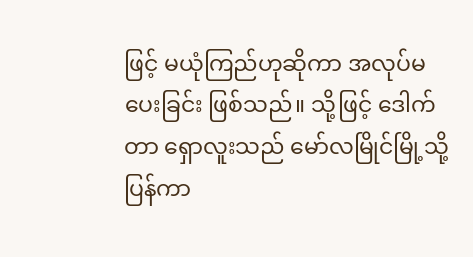ဖြင့် မယုံကြည်ဟုဆိုကာ အလုပ်မပေးခြင်း ဖြစ်သည်။ သို့ဖြင့် ဒေါက်တာ ရှောလူးသည် မော်လမြိုင်မြို့သို့ ပြန်ကာ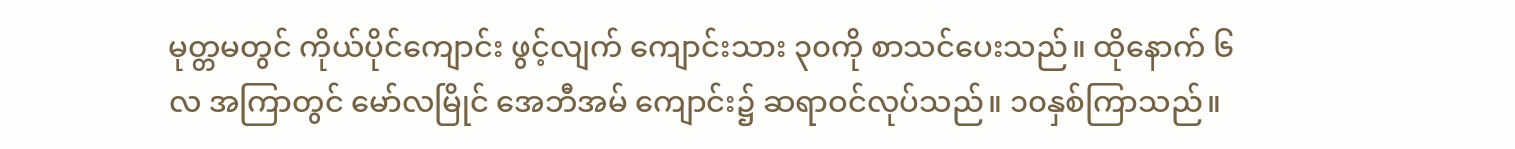မုတ္တမတွင် ကိုယ်ပိုင်ကျောင်း ဖွင့်လျက် ကျောင်းသား ၃၀ကို စာသင်ပေးသည်။ ထိုနောက် ၆ လ အကြာတွင် မော်လမြိုင် အေဘီအမ် ကျောင်း၌ ဆရာဝင်လုပ်သည်။ ၁၀နှစ်ကြာသည်။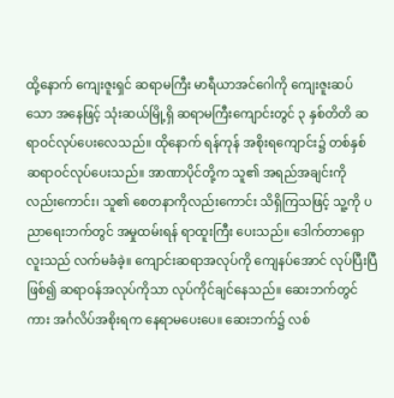ထို့နောက် ကျေးဇူးရှင် ဆရာမကြီး မာရီယာအင်ဂေါကို ကျေးဇူးဆပ်သော အနေဖြင့် သုံးဆယ်မြို့ရှိ ဆရာမကြီးကျောင်းတွင် ၃ နှစ်တိတိ ဆရာဝင်လုပ်ပေးလေသည်။ ထိုနောက် ရန်ကုန် အစိုးရကျောင်း၌ တစ်နှစ် ဆရာဝင်လုပ်ပေးသည်။ အာဏာပိုင်တို့က သူ၏ အရည်အချင်းကို လည်းကောင်း၊ သူ၏ စေတနာကိုလည်းကောင်း သိရှိကြသဖြင့် သူ့ကို ပညာရေးဘက်တွင် အမှုထမ်းရန် ရာထူးကြီး ပေးသည်။ ဒေါက်တာရှောလူးသည် လက်မခံခဲ့။ ကျောင်းဆရာအလုပ်ကို ကျေနပ်အောင် လုပ်ပြီးပြီ ဖြစ်၍ ဆရာဝန်အလုပ်ကိုသာ လုပ်ကိုင်ချင်နေသည်။ ဆေးဘက်တွင်ကား အင်္ဂလိပ်အစိုးရက နေရာမပေးပေ။ ဆေးဘက်၌ လစ်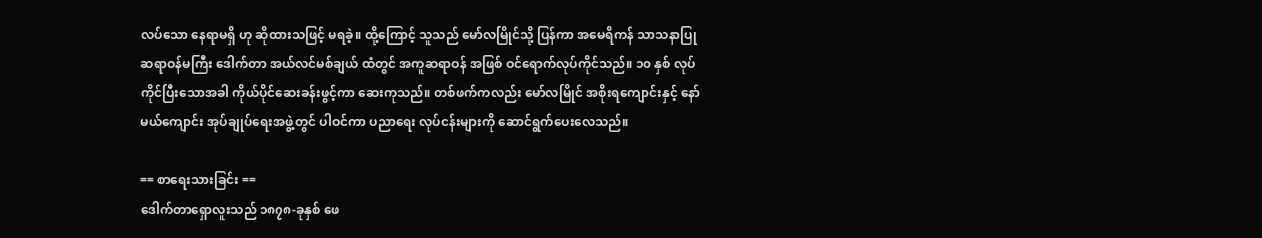လပ်သော နေရာမရှိ ဟု ဆိုထားသဖြင့် မရခဲ့။ ထို့ကြောင့် သူသည် မော်လမြိုင်သို့ ပြန်ကာ အမေရိကန် သာသနာပြု ဆရာဝန်မကြီး ဒေါက်တာ အယ်လင်မစ်ချယ် ထံတွင် အကူဆရာဝန် အဖြစ် ဝင်ရောက်လုပ်ကိုင်သည်။ ၁၀ နှစ် လုပ်ကိုင်ပြီးသောအခါ ကိုယ်ပိုင်ဆေးခန်းဖွင့်ကာ ဆေးကုသည်။ တစ်ဖက်ကလည်း မော်လမြိုင် အစိုးရကျောင်းနှင့် နော်မယ်ကျောင်း အုပ်ချုပ်ရေးအဖွဲ့တွင် ပါဝင်ကာ ပညာရေး လုပ်ငန်းများကို ဆောင်ရွက်ပေးလေသည်။

== စာရေးသားခြင်း ==
ဒေါက်တာရှောလူးသည် ၁၈၇၈-ခုနှစ် ဖေ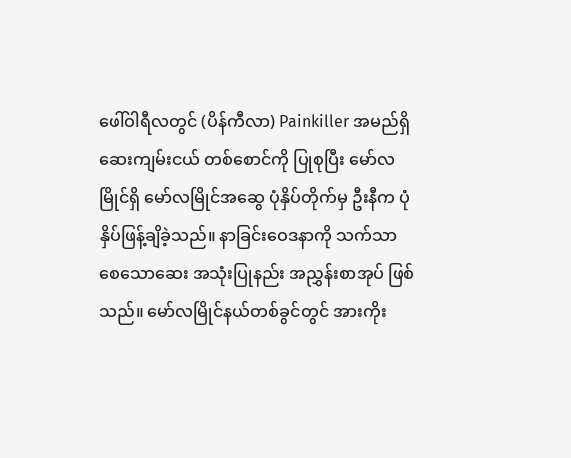ဖေါ်ဝါရီလတွင် (ပိန်ကီလာ) Painkiller အမည်ရှိ ဆေးကျမ်းငယ် တစ်စောင်ကို ပြုစုပြီး မော်လမြိုင်ရှိ မော်လမြိုင်အဆွေ ပုံနှိပ်တိုက်မှ ဦးနီက ပုံနှိပ်ဖြန့်ချိခဲ့သည်။ နာခြင်းဝေဒနာကို သက်သာစေသောဆေး အသုံးပြုနည်း အညွှန်းစာအုပ် ဖြစ်သည်။ မော်လမြိုင်နယ်တစ်ခွင်တွင် အားကိုး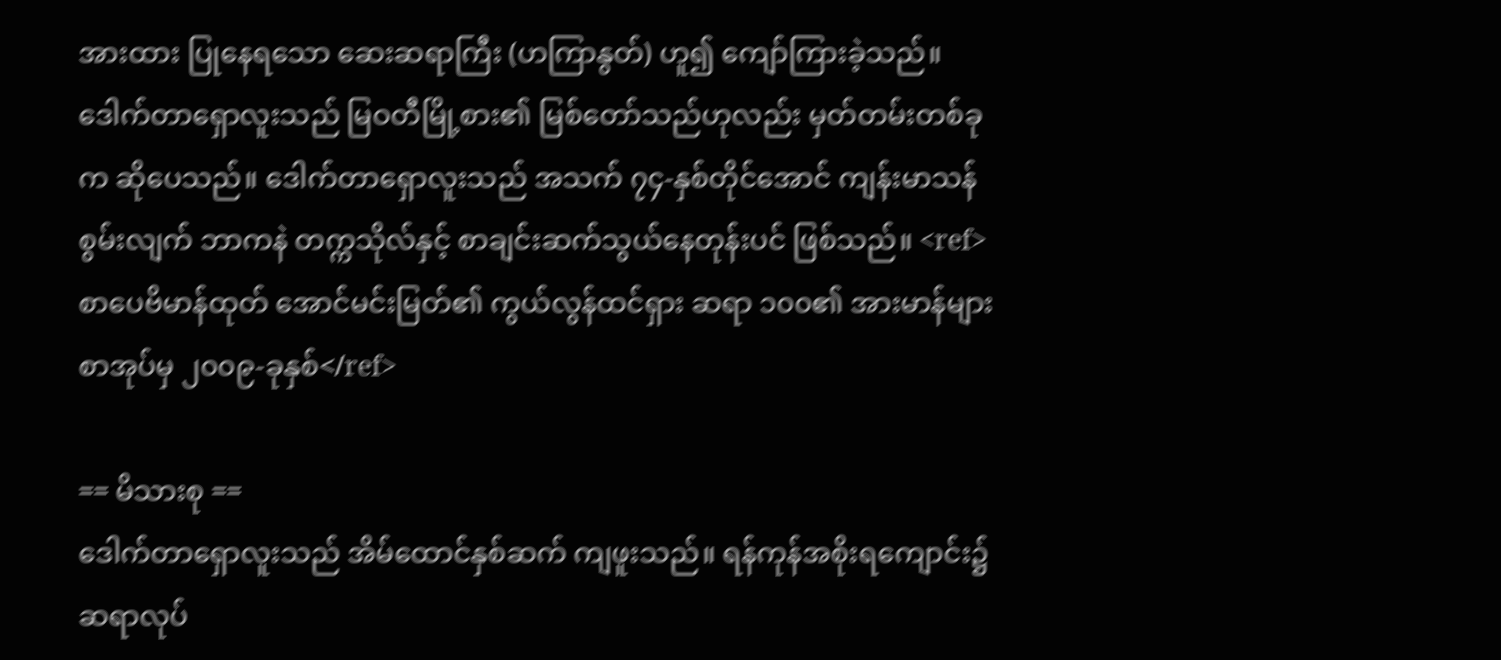အားထား ပြုနေရသော ဆေးဆရာကြီး (ဟကြာနွတ်) ဟူ၍ ကျော်ကြားခဲ့သည်။ ဒေါက်တာရှောလူးသည် မြဝတီမြို့စား၏ မြစ်တော်သည်ဟုလည်း မှတ်တမ်းတစ်ခုက ဆိုပေသည်။ ဒေါက်တာရှောလူးသည် အသက် ၇၄-နှစ်တိုင်အောင် ကျန်းမာသန်စွမ်းလျက် ဘာကနဲ တက္ကသိုလ်နှင့် စာချင်းဆက်သွယ်နေတုန်းပင် ဖြစ်သည်။ <ref>စာပေဗိမာန်ထုတ် အောင်မင်းမြတ်၏ ကွယ်လွန်ထင်ရှား ဆရာ ၁၀၀၏ အားမာန်များ စာအုပ်မှ ၂၀၀၉-ခုနှစ်</ref>

== မိသားစု ==
ဒေါက်တာရှောလူးသည် အိမ်ထောင်နှစ်ဆက် ကျဖူးသည်။ ရန်ကုန်အစိုးရကျောင်း၌ ဆရာလုပ်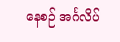နေစဉ် အင်္ဂလိပ်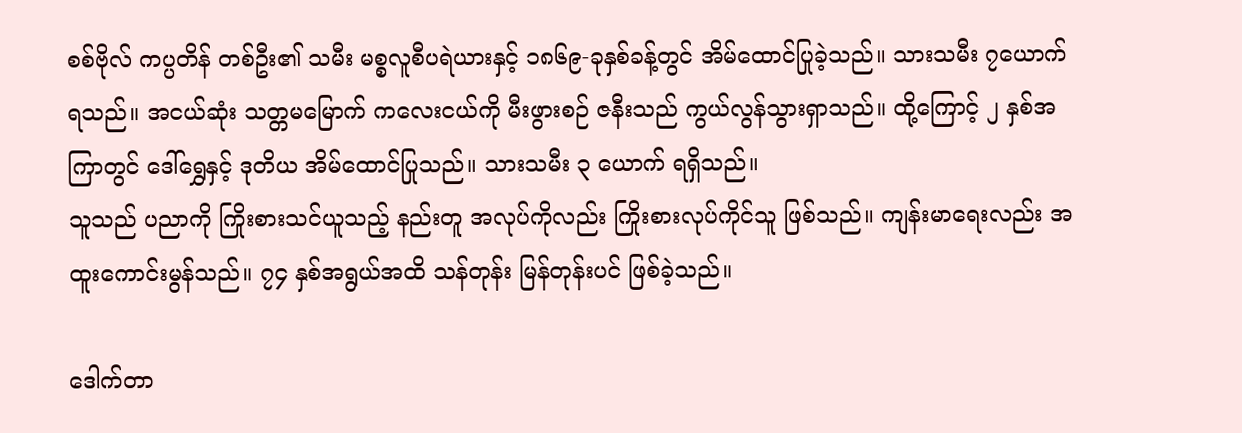စစ်ဗိုလ် ကပ္ပတိန် တစ်ဦး၏ သမီး မစ္စလူစီပရဲယားနှင့် ၁၈၆၉-ခုနှစ်ခန့်တွင် အိမ်ထောင်ပြုခဲ့သည်။ သားသမီး ၇ယောက် ရသည်။ အငယ်ဆုံး သတ္တမမြောက် ကလေးငယ်ကို မီးဖွားစဉ် ဇနီးသည် ကွယ်လွန်သွားရှာသည်။ ထို့ကြောင့် ၂ နှစ်အကြာတွင် ဒေါ်ရွှေနှင့် ဒုတိယ အိမ်ထောင်ပြုသည်။ သားသမီး ၃ ယောက် ရရှိသည်။
သူသည် ပညာကို ကြိုးစားသင်ယူသည့် နည်းတူ အလုပ်ကိုလည်း ကြိုးစားလုပ်ကိုင်သူ ဖြစ်သည်။ ကျန်းမာရေးလည်း အထူးကောင်းမွန်သည်။ ၇၄ နှစ်အရွယ်အထိ သန်တုန်း မြန်တုန်းပင် ဖြစ်ခဲ့သည်။

ဒေါက်တာ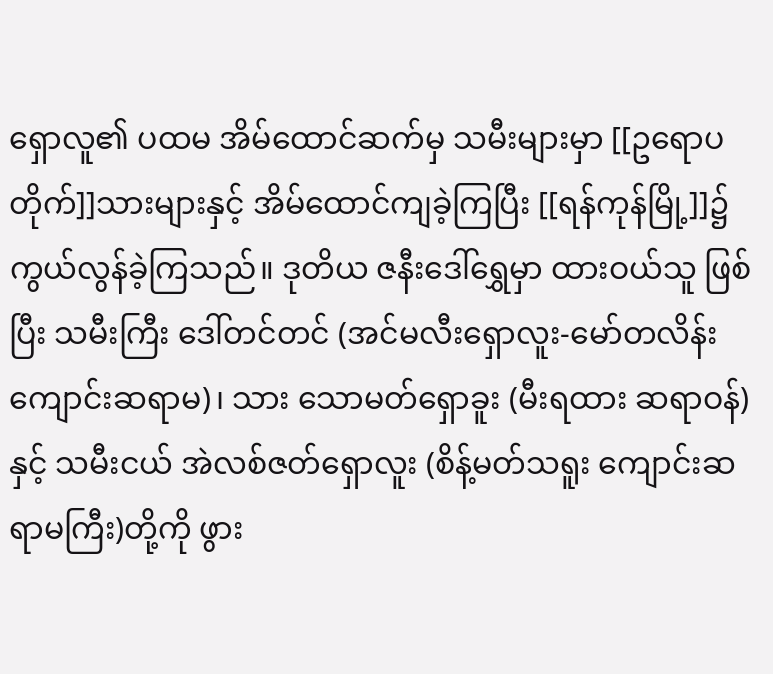ရှောလူ၏ ပထမ အိမ်ထောင်ဆက်မှ သမီးများမှာ [[ဥရောပတိုက်]]သားများနှင့် အိမ်ထောင်ကျခဲ့ကြပြီး [[ရန်ကုန်မြို့]]၌ ကွယ်လွန်ခဲ့ကြသည်။ ဒုတိယ ဇနီးဒေါ်ရွှေမှာ ထားဝယ်သူ ဖြစ်ပြီး သမီးကြီး ဒေါ်တင်တင် (အင်မလီးရှောလူး-မော်တလိန်းကျောင်းဆရာမ)၊ သား သောမတ်ရှောခူး (မီးရထား ဆရာဝန်) နှင့် သမီးငယ် အဲလစ်ဇတ်ရှောလူး (စိန့်မတ်သရူး ကျောင်းဆရာမကြီး)တို့ကို ဖွား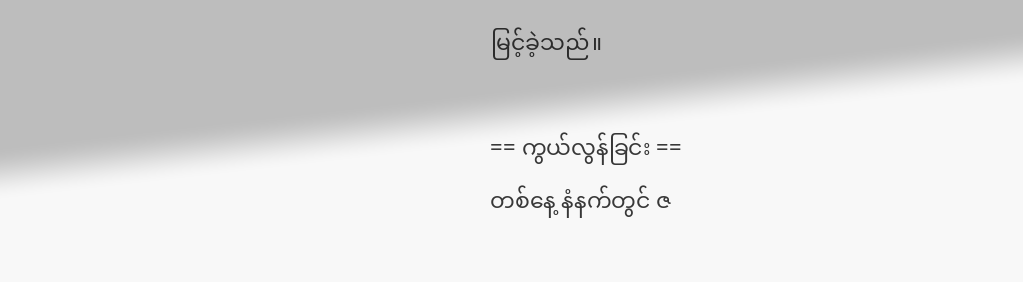မြင့်ခဲ့သည်။

== ကွယ်လွန်ခြင်း ==
တစ်နေ့ နံနက်တွင် ဇ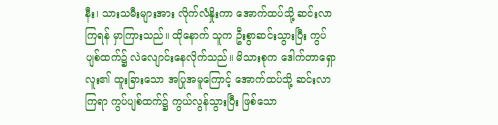နီး၊ သားသမီးများအား လိုက်လံနှိုးကာ အောက်ထပ်သို့ ဆင်းလာကြရန် မှာကြားသည်။ ထိုနောက် သူက ဦးစွာဆင်းသွားပြီး ကွပ်ပျစ်ထက်၌ လဲလျောင်းနေလိုက်သည်။ မိသားစုက ဒေါက်တာရှောလူး၏ ထူးခြားသော အပြုအမူကြောင့် အောက်ထပ်သို့ ဆင်းလာကြရာ ကွပ်ပျစ်ထက်၌ ကွယ်လွန်သွားပြီး ဖြစ်သော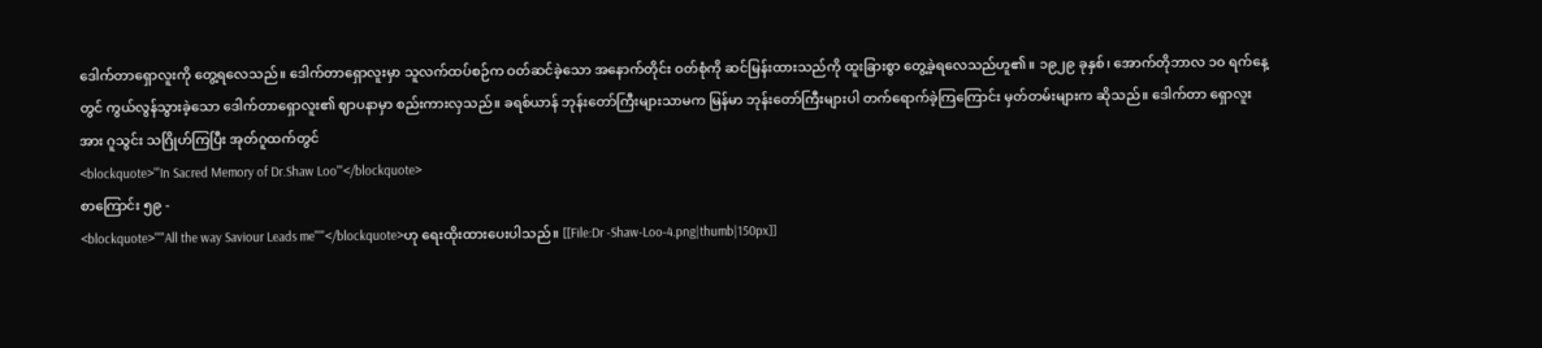ဒေါက်တာရှောလူးကို တွေ့ရလေသည်။ ဒေါက်တာရှောလူးမှာ သူလက်ထပ်စဉ်က ဝတ်ဆင်ခဲ့သော အနောက်တိုင်း ဝတ်စုံကို ဆင်မြန်းထားသည်ကို ထူးခြားစွာ တွေ့ခဲ့ရလေသည်ဟူ၏။ ၁၉၂၉ ခုနှစ်၊ အောက်တိုဘာလ ၁၀ ရက်နေ့တွင် ကွယ်လွန်သွားခဲ့သော ဒေါက်တာရှောလူး၏ ဈာပနာမှာ စည်းကားလှသည်။ ခရစ်ယာန် ဘုန်းတော်ကြီးများသာမက မြန်မာ ဘုန်းတော်ကြီးများပါ တက်ရောက်ခဲ့ကြကြောင်း မှတ်တမ်းများက ဆိုသည်။ ဒေါက်တာ ရှောလူးအား ဂူသွင်း သဂြိုဟ်ကြပြီး အုတ်ဂူထက်တွင်
<blockquote>'''In Sacred Memory of Dr.Shaw Loo'''</blockquote>
စာကြောင်း ၅၉ -
<blockquote>'''"All the way Saviour Leads me"'''</blockquote>ဟု ရေးထိုးထားပေးပါသည်။ [[File:Dr -Shaw-Loo-4.png|thumb|150px]]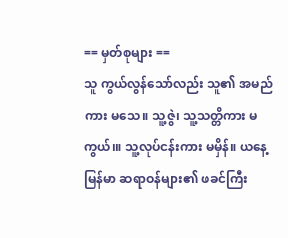== မှတ်စုများ ==
သူ ကွယ်လွန်သော်လည်း သူ၏ အမည်ကား မသေ။ သူ့ဇွဲ၊ သူ့သတ္တိကား မကွယ်၊။ သူ့လုပ်ငန်းကား မမှိန်။ ယနေ့ မြန်မာ ဆရာဝန်များ၏ ဖခင်ကြီး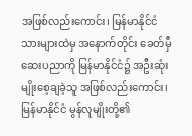အဖြစ်လည်းကောင်း၊ မြန်မာနိုင်ငံသားများထဲမှ အနောက်တိုင်း ခေတ်မှီ ဆေးပညာကို မြန်မာနိုင်ငံ၌ အဦးဆုံး မျိုးစေ့ချခဲ့သူ အဖြစ်လည်းကောင်း၊ မြန်မာနိုင်ငံ မွန်လူမျိုးတို့၏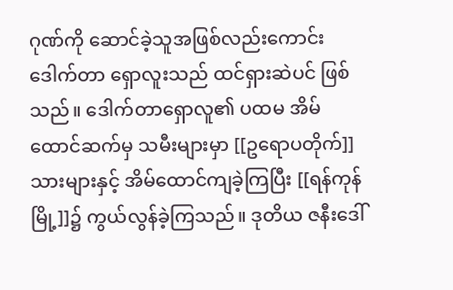ဂုဏ်ကို ဆောင်ခဲ့သူအဖြစ်လည်းကောင်း ဒေါက်တာ ရှောလူးသည် ထင်ရှားဆဲပင် ဖြစ်သည်။ ဒေါက်တာရှောလူ၏ ပထမ အိမ်ထောင်ဆက်မှ သမီးများမှာ [[ဥရောပတိုက်]]သားများနှင့် အိမ်ထောင်ကျခဲ့ကြပြီး [[ရန်ကုန်မြို့]]၌ ကွယ်လွန်ခဲ့ကြသည်။ ဒုတိယ ဇနီးဒေါ်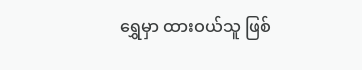ရွှေမှာ ထားဝယ်သူ ဖြစ်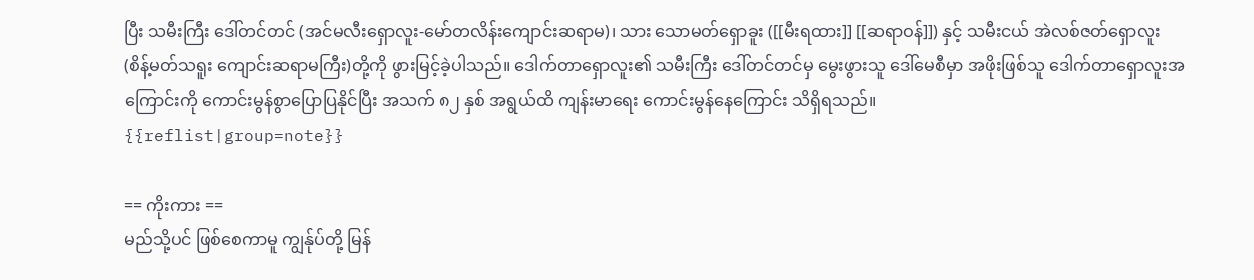ပြီး သမီးကြီး ဒေါ်တင်တင် (အင်မလီးရှောလူး-မော်တလိန်းကျောင်းဆရာမ)၊ သား သောမတ်ရှောခူး ([[မီးရထား]] [[ဆရာဝန်]]) နှင့် သမီးငယ် အဲလစ်ဇတ်ရှောလူး (စိန့်မတ်သရူး ကျောင်းဆရာမကြီး)တို့ကို ဖွားမြင့်ခဲ့ပါသည်။ ဒေါက်တာရှောလူး၏ သမီးကြီး ဒေါ်တင်တင်မှ မွေးဖွားသူ ဒေါ်မေစီမှာ အဖိုးဖြစ်သူ ဒေါက်တာရှောလူးအကြောင်းကို ကောင်းမွန်စွာပြောပြနိုင်ပြီး အသက် ၈၂ နှစ် အရွယ်ထိ ကျန်းမာရေး ကောင်းမွန်နေကြောင်း သိရှိရသည်။
{{reflist|group=note}}

== ကိုးကား ==
မည်သို့ပင် ဖြစ်စေကာမူ ကျွန်ုပ်တို့ မြန်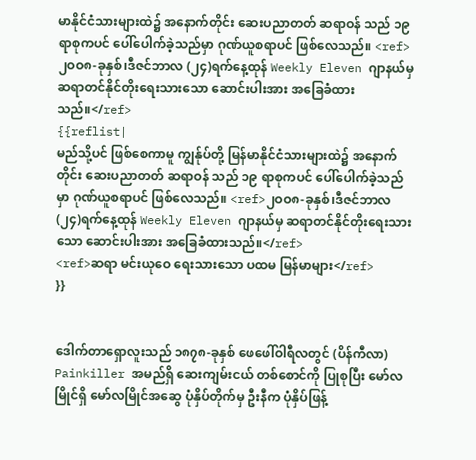မာနိုင်ငံသားများထဲ၌ အနောက်တိုင်း ဆေးပညာတတ် ဆရာဝန် သည် ၁၉ ရာစုကပင် ပေါ်ပေါက်ခဲ့သည်မှာ ဂုဏ်ယူစရာပင် ဖြစ်လေသည်။ <ref>၂ဝဝ၈-ခုနှစ်၊ဒီဇင်ဘာလ (၂၄)ရက်နေ့ထုန် Weekly Eleven ဂျာနယ်မှ ဆရာတင်နိုင်တိုးရေးသားသော ဆောင်းပါးအား အခြေခံထားသည်။</ref>
{{reflist|
မည်သို့ပင် ဖြစ်စေကာမူ ကျွန်ုပ်တို့ မြန်မာနိုင်ငံသားများထဲ၌ အနောက်တိုင်း ဆေးပညာတတ် ဆရာဝန် သည် ၁၉ ရာစုကပင် ပေါ်ပေါက်ခဲ့သည်မှာ ဂုဏ်ယူစရာပင် ဖြစ်လေသည်။ <ref>၂ဝဝ၈-ခုနှစ်၊ဒီဇင်ဘာလ (၂၄)ရက်နေ့ထုန် Weekly Eleven ဂျာနယ်မှ ဆရာတင်နိုင်တိုးရေးသားသော ဆောင်းပါးအား အခြေခံထားသည်။</ref>
<ref>ဆရာ မင်းယုဝေ ရေးသားသော ပထမ မြန်မာများ</ref>
}}


ဒေါက်တာရှောလူးသည် ၁၈၇၈-ခုနှစ် ဖေဖေါ်ဝါရီလတွင် (ပိန်ကီလာ) Painkiller အမည်ရှိ ဆေးကျမ်းငယ် တစ်စောင်ကို ပြုစုပြီး မော်လမြိုင်ရှိ မော်လမြိုင်အဆွေ ပုံနှိပ်တိုက်မှ ဦးနီက ပုံနှိပ်ဖြန့်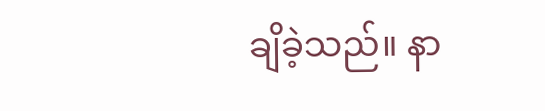ချိခဲ့သည်။ နာ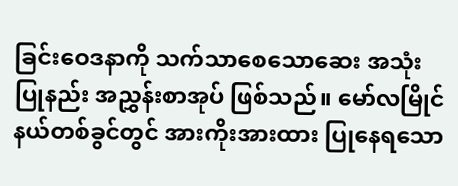ခြင်းဝေဒနာကို သက်သာစေသောဆေး အသုံးပြုနည်း အညွှန်းစာအုပ် ဖြစ်သည်။ မော်လမြိုင်နယ်တစ်ခွင်တွင် အားကိုးအားထား ပြုနေရသော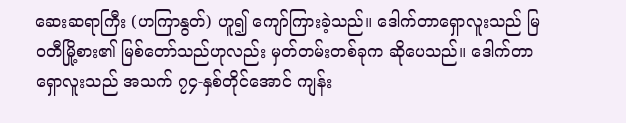ဆေးဆရာကြီး (ဟကြာနွတ်) ဟူ၍ ကျော်ကြားခဲ့သည်။ ဒေါက်တာရှောလူးသည် မြဝတီမြို့စား၏ မြစ်တော်သည်ဟုလည်း မှတ်တမ်းတစ်ခုက ဆိုပေသည်။ ဒေါက်တာရှောလူးသည် အသက် ၇၄-နှစ်တိုင်အောင် ကျန်း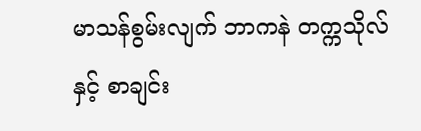မာသန်စွမ်းလျက် ဘာကနဲ တက္ကသိုလ်နှင့် စာချင်း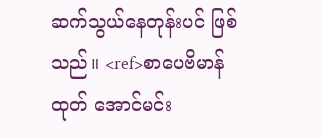ဆက်သွယ်နေတုန်းပင် ဖြစ်သည်။ <ref>စာပေဗိမာန်ထုတ် အောင်မင်း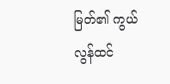မြတ်၏ ကွယ်လွန်ထင်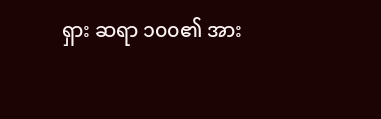ရှား ဆရာ ၁၀၀၏ အား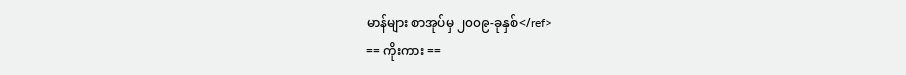မာန်များ စာအုပ်မှ ၂၀၀၉-ခုနှစ်</ref>
== ကိုးကား ==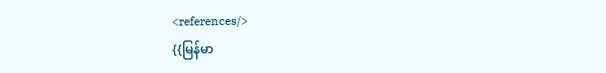<references/>
{{မြန်မာ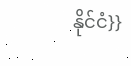နိုင်ငံ}}